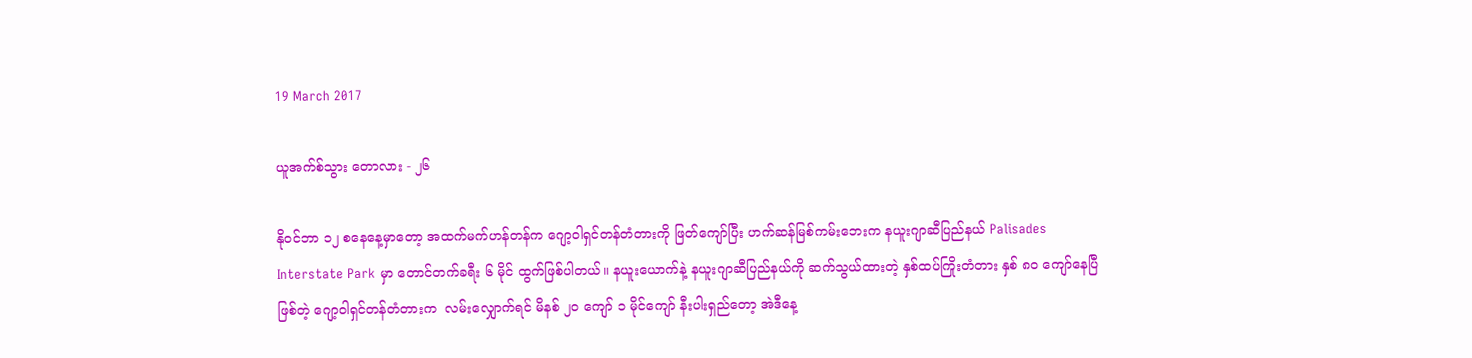19 March 2017

ယူအက်စ်သွား တောလား - ၂၆

နိုဝင်ဘာ ၁၂ စနေနေ့မှာတော့ အထက်မက်ဟန်တန်က ဂျော့ဝါရှင်တန်တံတားကို ဖြတ်ကျော်ပြီး ဟက်ဆန်မြစ်ကမ်းဘေးက နယူးဂျာဆီပြည်နယ် Palisades Interstate Park မှာ တောင်တက်ခရီး ၆ မိုင် ထွက်ဖြစ်ပါတယ်။ နယူးယောက်နဲ့ နယူးဂျာဆီပြည်နယ်ကို ဆက်သွယ်ထားတဲ့ နှစ်ထပ်ကြိုးတံတား နှစ် ၈၀ ကျော်နေပြီဖြစ်တဲ့ ဂျော့ဝါရှင်တန်တံတားက  လမ်းလျှောက်ရင် မိနစ် ၂၀ ကျော် ၁ မိုင်ကျော် နီးပါးရှည်တော့ အဲဒီနေ့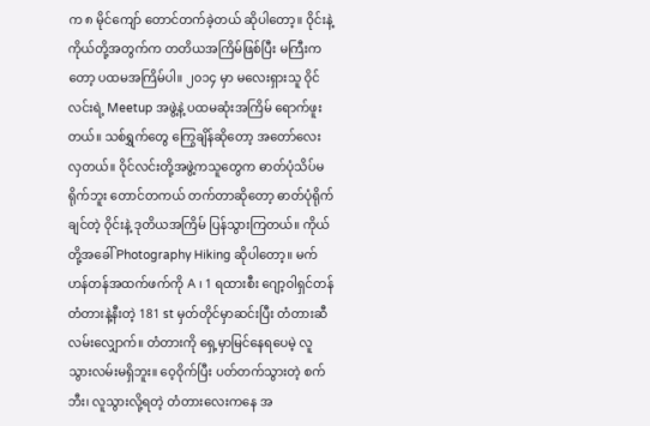က ၈ မိုင်ကျော် တောင်တက်ခဲ့တယ် ဆိုပါတော့။ ဝိုင်းနဲ့ကိုယ်တို့အတွက်က တတိယအကြိမ်ဖြစ်ပြီး မကြီးကတော့ ပထမအကြိမ်ပါ။ ၂၀၁၄ မှာ မလေးရှားသူ ဝိုင်လင်းရဲ့ Meetup အဖွဲ့နဲ့ ပထမဆုံးအကြိမ် ရောက်ဖူးတယ်။ သစ်ရွှက်တွေ ကြွေချိန်ဆိုတော့ အတော်လေးလှတယ်။ ဝိုင်လင်းတို့အဖွဲ့ကသူတွေက ဓာတ်ပုံသိပ်မရိုက်ဘူး တောင်တကယ် တက်တာဆိုတော့ ဓာတ်ပုံရိုက်ချင်တဲ့ ဝိုင်းနဲ့ ဒုတိယအကြိမ် ပြန်သွားကြတယ်။ ကိုယ်တို့အခေါ် Photography Hiking ဆိုပါတော့။ မက်ဟန်တန်အထက်ဖက်ကို A ၊ 1 ရထားစီး ဂျော့ဝါရှင်တန်တံတားနဲ့နီးတဲ့ 181 st မှတ်တိုင်မှာဆင်းပြီး တံတားဆီလမ်းလျှောက်။ တံတားကို ရှေ့မှာမြင်နေရပေမဲ့ လူသွားလမ်းမရှိဘူး။ ဝေ့ဝိုက်ပြီး ပတ်တက်သွားတဲ့ စက်ဘီး၊ လူသွားလို့ရတဲ့ တံတားလေးကနေ အ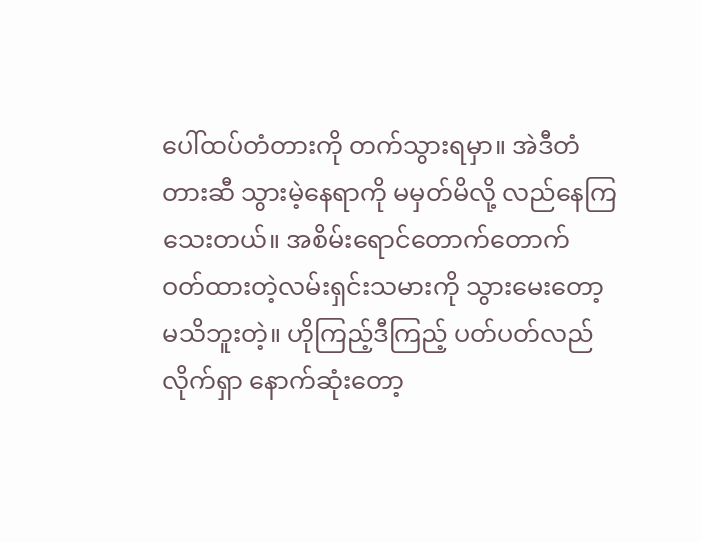ပေါ်ထပ်တံတားကို တက်သွားရမှာ။ အဲဒီတံတားဆီ သွားမဲ့နေရာကို မမှတ်မိလို့ လည်နေကြသေးတယ်။ အစိမ်းရောင်တောက်တောက် ဝတ်ထားတဲ့လမ်းရှင်းသမားကို သွားမေးတော့ မသိဘူးတဲ့။ ဟိုကြည့်ဒီကြည့် ပတ်ပတ်လည်လိုက်ရှာ နောက်ဆုံးတော့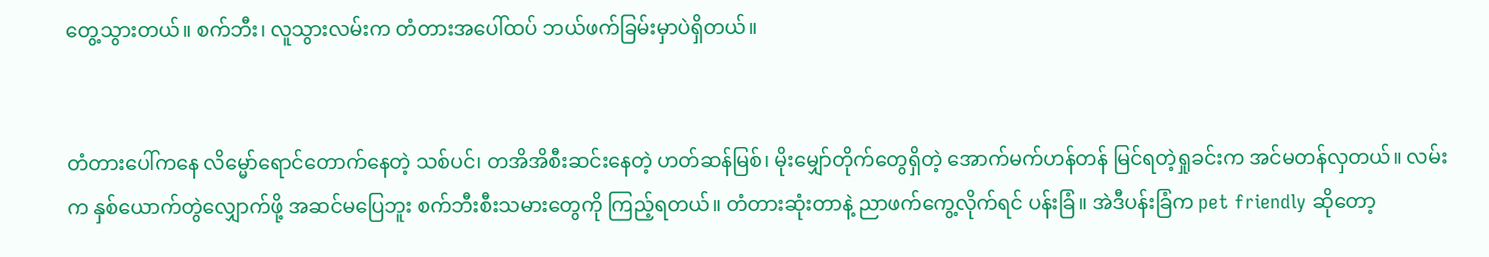တွေ့သွားတယ်။ စက်ဘီး၊ လူသွားလမ်းက တံတားအပေါ်ထပ် ဘယ်ဖက်ခြမ်းမှာပဲရှိတယ်။


တံတားပေါ်ကနေ လိမ္မော်ရောင်တောက်နေတဲ့ သစ်ပင်၊ တအိအိစီးဆင်းနေတဲ့ ဟတ်ဆန်မြစ်၊ မိုးမျှော်တိုက်တွေရှိတဲ့ အောက်မက်ဟန်တန် မြင်ရတဲ့ရှုခင်းက အင်မတန်လှတယ်။ လမ်းက နှစ်ယောက်တွဲလျှောက်ဖို့ အဆင်မပြေဘူး စက်ဘီးစီးသမားတွေကို ကြည့်ရတယ်။ တံတားဆုံးတာနဲ့ ညာဖက်ကွေ့လိုက်ရင် ပန်းခြံ။ အဲဒီပန်းခြံက pet friendly ဆိုတော့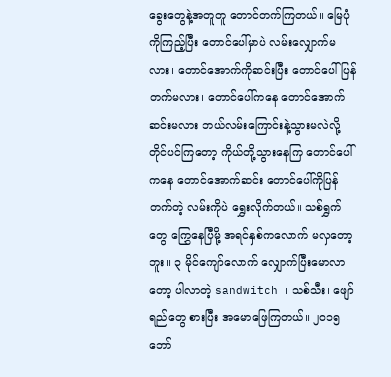ခွေးတွေနဲ့အတူတူ တောင်တက်ကြတယ်။ မြေပုံကိုကြည့်ပြီး တောင်ပေါ်မှာပဲ လမ်းလျှောက်မလား၊ တောင်အောက်ကိုဆင်းပြီး တောင်ပေါ်ပြန်တက်မလား၊ တောင်ပေါ်ကနေ တောင်အောက်ဆင်းမလား ဘယ်လမ်းကြောင်းနဲ့သွားမလဲလို့ တိုင်ပင်ကြတော့ ကိုယ်တို့သွားနေကြ တောင်ပေါ်ကနေ တောင်အောက်ဆင်း တောင်ပေါ်ကိုပြန်တက်တဲ့ လမ်းကိုပဲ ရွှေးလိုက်တယ်။ သစ်ရွှက်တွေ ကြွှေနေပြီမို့ အရင်နှစ်ကလောက် မလှတော့ဘူး။ ၃ မိုင်ကျော်လောက် လျှောက်ပြီးမောလာတော့ ပါလာတဲ့ sandwitch ၊ သစ်သီး၊ ဖျော်ရည်တွေ စားပြီး အမောဖြေကြတယ်။ ၂၀၁၅ ဘော်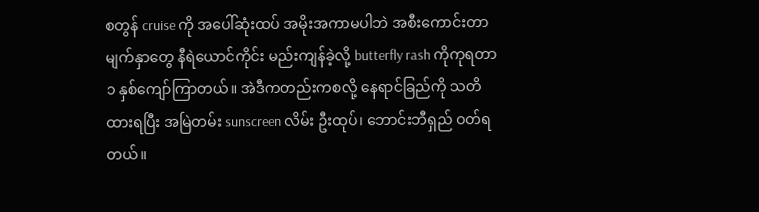စတွန် cruise ကို အပေါ်ဆုံးထပ် အမိုးအကာမပါဘဲ အစီးကောင်းတာ မျက်နှာတွေ နီရဲယောင်ကိုင်း မည်းကျန်ခဲ့လို့ butterfly rash ကိုကုရတာ ၁ နှစ်ကျော်ကြာတယ်။ အဲဒီကတည်းကစလို့ နေရာင်ခြည်ကို သတိထားရပြီး အမြဲတမ်း sunscreen လိမ်း ဦးထုပ်၊ ဘောင်းဘီရှည် ဝတ်ရတယ်။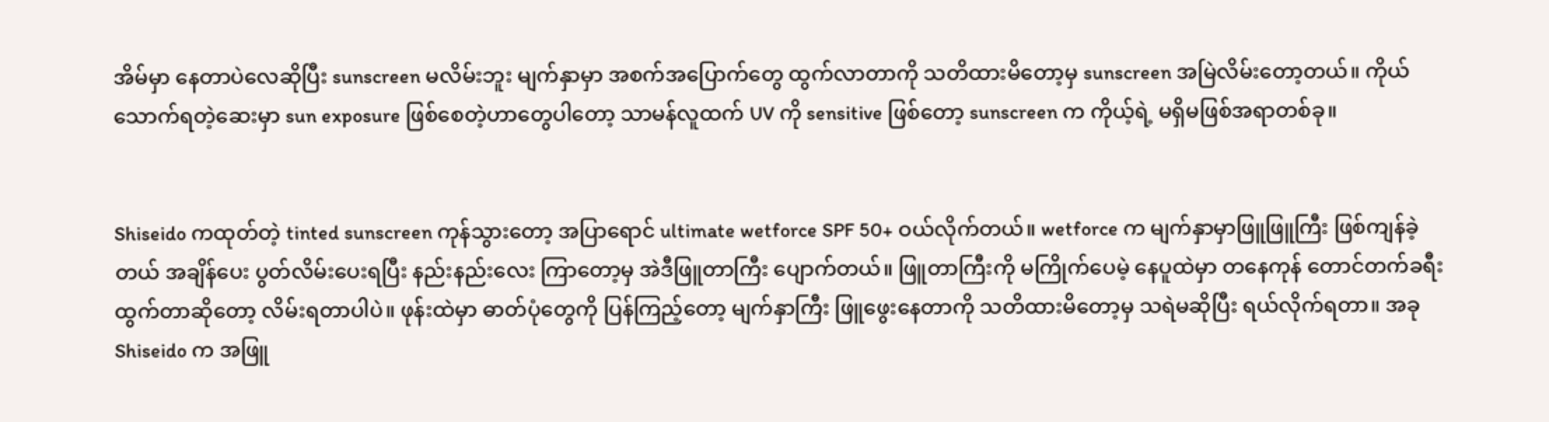အိမ်မှာ နေတာပဲလေဆိုပြီး sunscreen မလိမ်းဘူး မျက်နှာမှာ အစက်အပြောက်တွေ ထွက်လာတာကို သတိထားမိတော့မှ sunscreen အမြဲလိမ်းတော့တယ်။ ကိုယ်သောက်ရတဲ့ဆေးမှာ sun exposure ဖြစ်စေတဲ့ဟာတွေပါတော့ သာမန်လူထက် UV ကို sensitive ဖြစ်တော့ sunscreen က ကိုယ့်ရဲ့ မရှိမဖြစ်အရာတစ်ခု။


Shiseido ကထုတ်တဲ့ tinted sunscreen ကုန်သွားတော့ အပြာရောင် ultimate wetforce SPF 50+ ဝယ်လိုက်တယ်။ wetforce က မျက်နှာမှာဖြူဖြူကြီး ဖြစ်ကျန်ခဲ့တယ် အချိန်ပေး ပွတ်လိမ်းပေးရပြီး နည်းနည်းလေး ကြာတော့မှ အဲဒီဖြူတာကြီး ပျောက်တယ်။ ဖြူတာကြီးကို မကြိုက်ပေမဲ့ နေပူထဲမှာ တနေကုန် တောင်တက်ခရီးထွက်တာဆိုတော့ လိမ်းရတာပါပဲ။ ဖုန်းထဲမှာ ဓာတ်ပုံတွေကို ပြန်ကြည့်တော့ မျက်နှာကြီး ဖြူဖွေးနေတာကို သတိထားမိတော့မှ သရဲမဆိုပြီး ရယ်လိုက်ရတာ။ အခု Shiseido က အဖြူ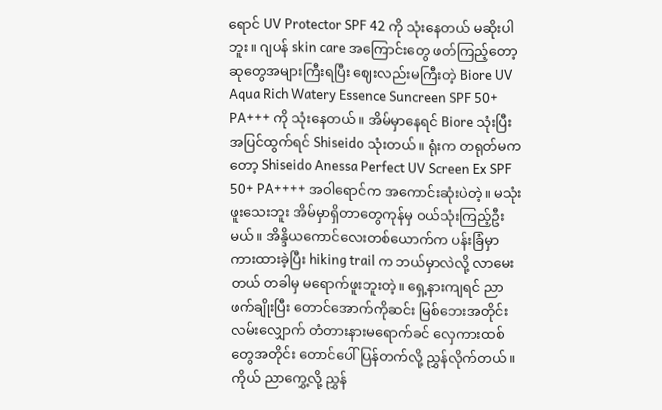ရောင် UV Protector SPF 42 ကို သုံးနေတယ် မဆိုးပါဘူး။ ဂျပန် skin care အကြောင်းတွေ ဖတ်ကြည့်တော့ ဆုတွေအများကြီးရပြီး ဈေးလည်းမကြီးတဲ့ Biore UV Aqua Rich Watery Essence Suncreen SPF 50+ PA+++ ကို သုံးနေတယ်။ အိမ်မှာနေရင် Biore သုံးပြီး အပြင်ထွက်ရင် Shiseido သုံးတယ်။ ရုံးက တရုတ်မကတော့ Shiseido Anessa Perfect UV Screen Ex SPF 50+ PA++++ အဝါရောင်က အကောင်းဆုံးပဲတဲ့။ မသုံးဖူးသေးဘူး အိမ်မှာရှိတာတွေကုန်မှ ဝယ်သုံးကြည့်ဦးမယ်။ အိန္ဒိယကောင်လေးတစ်ယောက်က ပန်းခြံမှာ ကားထားခဲ့ပြီး hiking trail က ဘယ်မှာလဲလို့ လာမေးတယ် တခါမှ မရောက်ဖူးဘူးတဲ့။ ရှေ့နားကျရင် ညာဖက်ချိုးပြီး တောင်အောက်ကိုဆင်း မြစ်ဘေးအတိုင်းလမ်းလျှောက် တံတားနားမရောက်ခင် လှေကားထစ်တွေအတိုင်း တောင်ပေါ်ပြန်တက်လို့ ညွှန်လိုက်တယ်။ ကိုယ် ညာကွှေ့လို့ ညွှန်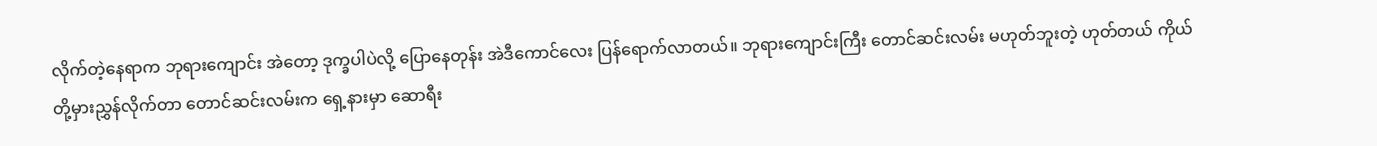လိုက်တဲ့နေရာက ဘုရားကျောင်း အဲတော့ ဒုက္ခပါပဲလို့ ပြောနေတုန်း အဲဒီကောင်လေး ပြန်ရောက်လာတယ်။ ဘုရားကျောင်းကြီး တောင်ဆင်းလမ်း မဟုတ်ဘူးတဲ့ ဟုတ်တယ် ကိုယ်တို့မှားညွှန်လိုက်တာ တောင်ဆင်းလမ်းက ရှေ့နားမှာ ဆောရီး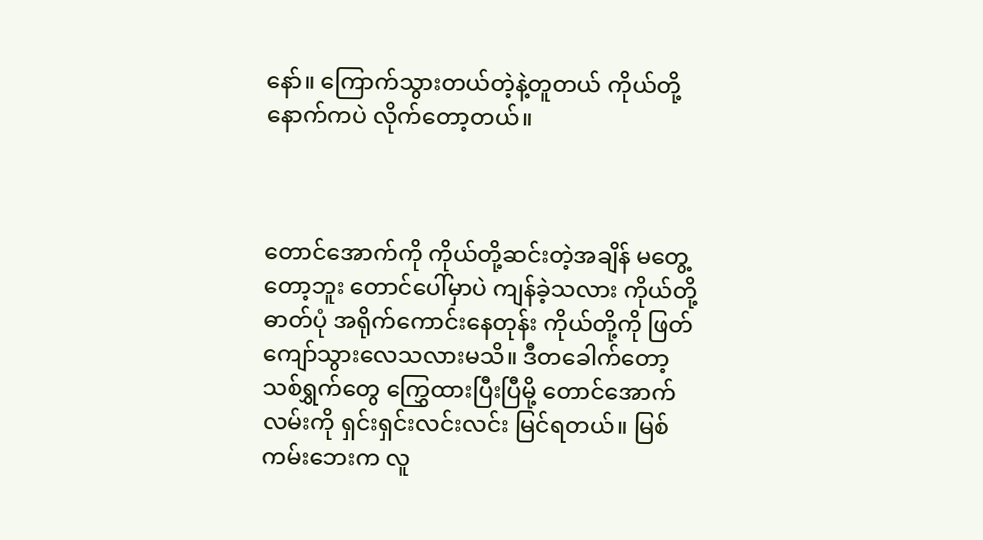နော်။ ကြောက်သွားတယ်တဲ့နဲ့တူတယ် ကိုယ်တို့နောက်ကပဲ လိုက်တော့တယ်။



တောင်အောက်ကို ကိုယ်တို့ဆင်းတဲ့အချိန် မတွေ့တော့ဘူး တောင်ပေါ်မှာပဲ ကျန်ခဲ့သလား ကိုယ်တို့ဓာတ်ပုံ အရိုက်ကောင်းနေတုန်း ကိုယ်တို့ကို ဖြတ်ကျော်သွားလေသလားမသိ။ ဒီတခေါက်တော့ သစ်ရွှက်တွေ ကြွှေထားပြီးပြီမို့ တောင်အောက်လမ်းကို ရှင်းရှင်းလင်းလင်း မြင်ရတယ်။ မြစ်ကမ်းဘေးက လူ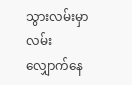သွားလမ်းမှာ လမ်းလျှောက်နေ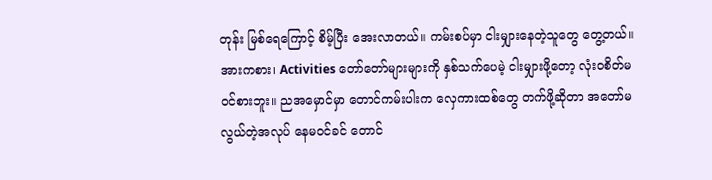တုန်း မြစ်ရေကြောင့် စိမ့်ပြီး အေးလာတယ်။ ကမ်းစပ်မှာ ငါးမျှားနေတဲ့သူတွေ တွေ့တယ်။ အားကစား၊ Activities တော်တော်များများကို နှစ်သက်ပေမဲ့ ငါးမျှားဖို့တော့ လုံးဝစိတ်မဝင်စားဘူး။ ညအမှောင်မှာ တောင်ကမ်းပါးက လှေကားထစ်တွေ တက်ဖို့ဆိုတာ အတော်မလွယ်တဲ့အလုပ် နေမဝင်ခင် တောင်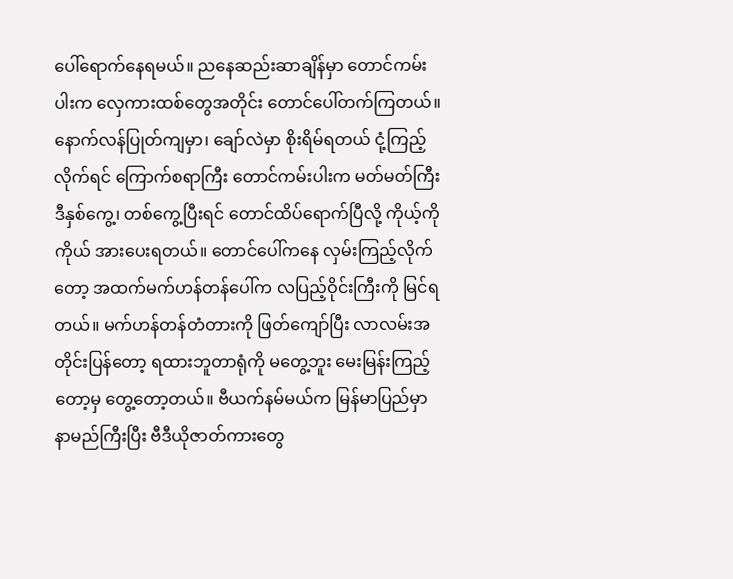ပေါ်ရောက်နေရမယ်။ ညနေဆည်းဆာချိန်မှာ တောင်ကမ်းပါးက လှေကားထစ်တွေအတိုင်း တောင်ပေါ်တက်ကြတယ်။ နောက်လန်ပြုတ်ကျမှာ၊ ချော်လဲမှာ စိုးရိမ်ရတယ် ငုံ့ကြည့်လိုက်ရင် ကြောက်စရာကြီး တောင်ကမ်းပါးက မတ်မတ်ကြီး ဒီနှစ်ကွေ့၊ တစ်ကွေ့ပြီးရင် တောင်ထိပ်ရောက်ပြီလို့ ကိုယ့်ကိုကိုယ် အားပေးရတယ်။ တောင်ပေါ်ကနေ လှမ်းကြည့်လိုက်တော့ အထက်မက်ဟန်တန်ပေါ်က လပြည့်ဝိုင်းကြီးကို မြင်ရတယ်။ မက်ဟန်တန်တံတားကို ဖြတ်ကျော်ပြီး လာလမ်းအတိုင်းပြန်တော့ ရထားဘူတာရုံကို မတွေ့ဘူး မေးမြန်းကြည့်တော့မှ တွေ့တော့တယ်။ ဗီယက်နမ်မယ်က မြန်မာပြည်မှာ နာမည်ကြီးပြီး ဗီဒီယိုဇာတ်ကားတွေ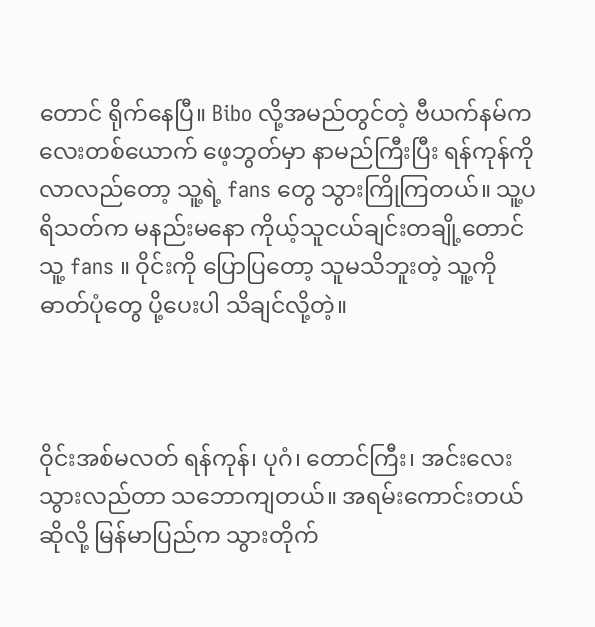တောင် ရိုက်နေပြီ။ Bibo လို့အမည်တွင်တဲ့ ဗီယက်နမ်ကလေးတစ်ယောက် ဖေ့ဘွတ်မှာ နာမည်ကြီးပြီး ရန်ကုန်ကို လာလည်တော့ သူ့ရဲ့ fans တွေ သွားကြိုကြတယ်။ သူ့ပရိသတ်က မနည်းမနော ကိုယ့်သူငယ်ချင်းတချို့တောင် သူ့ fans ။ ဝိုင်းကို ပြောပြတော့ သူမသိဘူးတဲ့ သူ့ကိုဓာတ်ပုံတွေ ပို့ပေးပါ သိချင်လို့တဲ့။



ဝိုင်းအစ်မလတ် ရန်ကုန်၊ ပုဂံ၊ တောင်ကြီး၊ အင်းလေး သွားလည်တာ သဘောကျတယ်။ အရမ်းကောင်းတယ်ဆိုလို့ မြန်မာပြည်က သွားတိုက်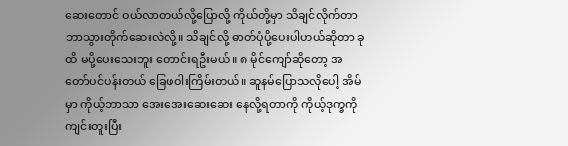ဆေးတောင် ဝယ်လာတယ်လို့ပြောလို့ ကိုယ်တို့မှာ သိချင်လိုက်တာ ဘာသွားတိုက်ဆေးလဲလို့။ သိချင်လို့ ဓာတ်ပုံပို့ပေးပါဟယ်ဆိုတာ ခုထိ မပို့ပေးသေးဘူး တောင်းရဦးမယ်။ ၈ မိုင်ကျော်ဆိုတော့ အတော်ပင်ပန်းတယ် ခြေဖဝါးကြိမ်းတယ်။ ဆူနမ်ပြောသလိုပေါ့ အိမ်မှာ ကိုယ့်ဘာသာ အေးအေးဆေးဆေး နေလို့ရတာကို ကိုယ့်ဒုက္ခကို ကျင်းတူးပြီး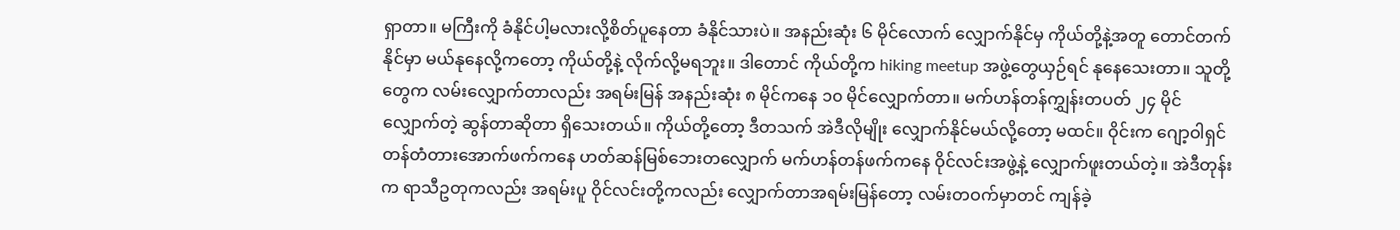ရှာတာ။ မကြီးကို ခံနိုင်ပါ့မလားလို့စိတ်ပူနေတာ ခံနိုင်သားပဲ။ အနည်းဆုံး ၆ မိုင်လောက် လျှောက်နိုင်မှ ကိုယ်တို့နဲ့အတူ တောင်တက်နိုင်မှာ မယ်နုနေလို့ကတော့ ကိုယ်တို့နဲ့ လိုက်လို့မရဘူး။ ဒါတောင် ကိုယ်တို့က hiking meetup အဖွဲ့တွေယှဉ်ရင် နုနေသေးတာ။ သူတို့တွေက လမ်းလျှောက်တာလည်း အရမ်းမြန် အနည်းဆုံး ၈ မိုင်ကနေ ၁၀ မိုင်လျှောက်တာ။ မက်ဟန်တန်ကျွှန်းတပတ် ၂၄ မိုင်လျှောက်တဲ့ ဆွန်တာဆိုတာ ရှိသေးတယ်။ ကိုယ်တို့တော့ ဒီတသက် အဲဒီလိုမျိုး လျှောက်နိုင်မယ်လို့တော့ မထင်။ ဝိုင်းက ဂျော့ဝါရှင်တန်တံတားအောက်ဖက်ကနေ ဟတ်ဆန်မြစ်ဘေးတလျှောက် မက်ဟန်တန်ဖက်ကနေ ဝိုင်လင်းအဖွဲ့နဲ့ လျှောက်ဖူးတယ်တဲ့။ အဲဒီတုန်းက ရာသီဥတုကလည်း အရမ်းပူ ဝိုင်လင်းတို့ကလည်း လျှောက်တာအရမ်းမြန်တော့ လမ်းတဝက်မှာတင် ကျန်ခဲ့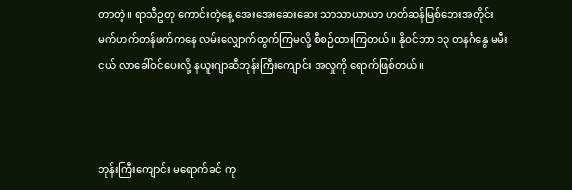တာတဲ့။ ရာသီဥတု ကောင်းတဲ့နေ့ အေးအေးဆေးဆေး သာသာယာယာ ဟတ်ဆန်မြစ်ဘေးအတိုင်း မက်ဟက်တန်ဖက်ကနေ လမ်းလျှောက်ထွက်ကြမလို့ စီစဉ်ထားကြတယ်။ နိုဝင်ဘာ ၁၃ တနင်္ဂနွေ မမီးငယ် လာခေါ်ဝင်ပေးလို့ နယူးဂျာဆီဘုန်းကြီးကျောင်း အလှုကို ရောက်ဖြစ်တယ်။



ဘုန်းကြီးကျောင်း မရောက်ခင် ကု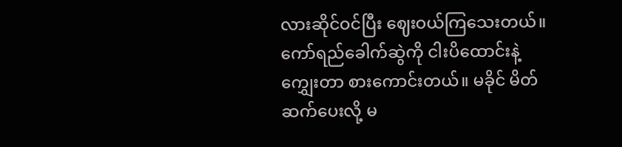လားဆိုင်ဝင်ပြီး ဈေးဝယ်ကြသေးတယ်။ ကော်ရည်ခေါက်ဆွဲကို ငါးပိထောင်းနဲ့‌ ကျွှေးတာ စားကောင်းတယ်။ မခိုင် မိတ်ဆက်ပေးလို့ မ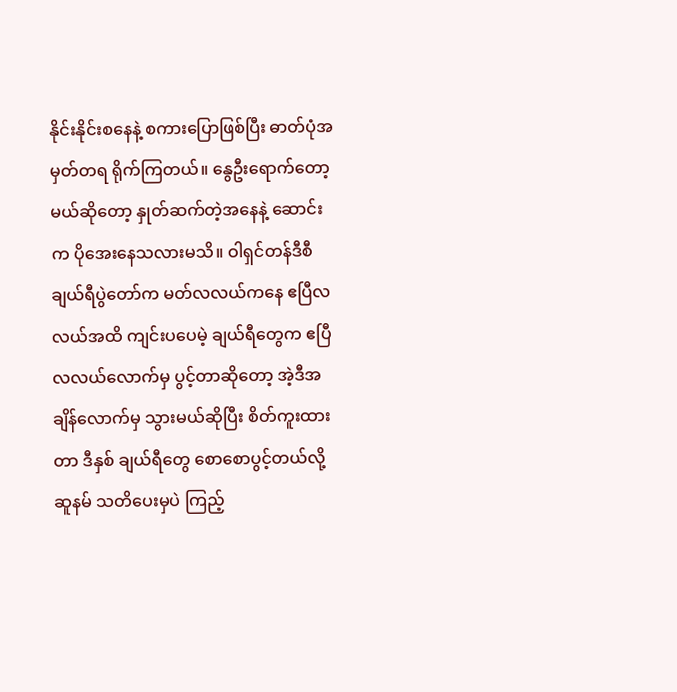နိုင်းနိုင်းစနေနဲ့ စကားပြောဖြစ်ပြီး ဓာတ်ပုံအမှတ်တရ ရိုက်ကြတယ်။ နွေဦးရောက်တော့မယ်ဆိုတော့ နှုတ်ဆက်တဲ့အနေနဲ့ ဆောင်းက ပိုအေးနေသလားမသိ။ ဝါရှင်တန်ဒီစီ ချယ်ရီပွဲတော်က မတ်လလယ်ကနေ ဧပြီလလယ်အထိ ကျင်းပပေမဲ့ ချယ်ရီတွေက ဧပြီလလယ်လောက်မှ ပွင့်တာဆိုတော့ အဲ့ဒီအချိန်လောက်မှ သွားမယ်ဆိုပြီး စိတ်ကူးထားတာ ဒီနှစ် ချယ်ရီတွေ စောစောပွင့်တယ်လို့ ဆူနမ် သတိပေးမှပဲ ကြည့်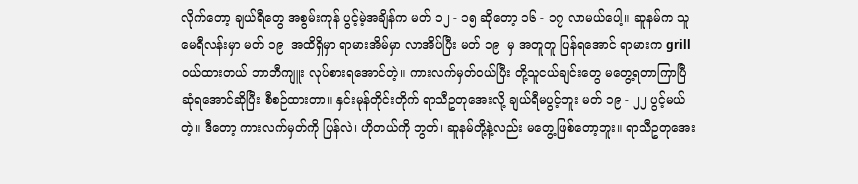လိုက်တော့ ချယ်ရီတွေ အစွမ်းကုန် ပွင့်မဲ့အချိန်က မတ် ၁၂ - ၁၅ ဆိုတော့ ၁၆ - ၁၇ လာမယ်ပေါ့။ ဆူနမ်က သူ မေရီလန်းမှာ မတ် ၁၉  အထိရှိမှာ ရာမားအိမ်မှာ လာအိပ်ပြီး မတ် ၁၉  မှ အတူတူ ပြန်ရအောင် ရာမားက grill ဝယ်ထားတယ် ဘာဘီကျူး လုပ်စားရအောင်တဲ့။ ကားလက်မှတ်ဝယ်ပြီး တို့သူငယ်ချင်းတွေ မတွေ့ရတာကြာပြီ ဆုံရအောင်ဆိုပြီး စီစဉ်ထားတာ။ နှင်းမုန်တိုင်းတိုက် ရာသီဥတုအေးလို့ ချယ်ရီမပွင့်ဘူး မတ် ၁၉ - ၂၂ ပွင့်မယ်တဲ့။ ဒီတော့ ကားလက်မှတ်ကို ပြန်လဲ၊ ဟိုတယ်ကို ဘွတ်၊ ဆူနမ်တို့နဲ့လည်း မတွေ့ဖြစ်တော့ဘူး။ ရာသီဥတုအေး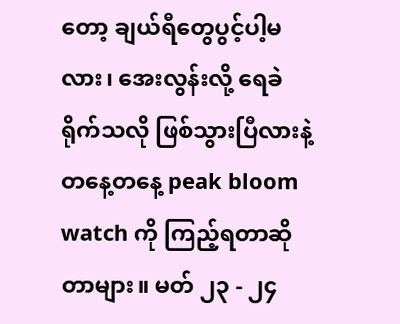တော့ ချယ်ရီတွေပွင့်ပါ့မလား၊ အေးလွန်းလို့ ရေခဲရိုက်သလို ဖြစ်သွားပြီလားနဲ့ တနေ့တနေ့ peak bloom watch ကို ကြည့်ရတာဆိုတာများ။ မတ် ၂၃ - ၂၄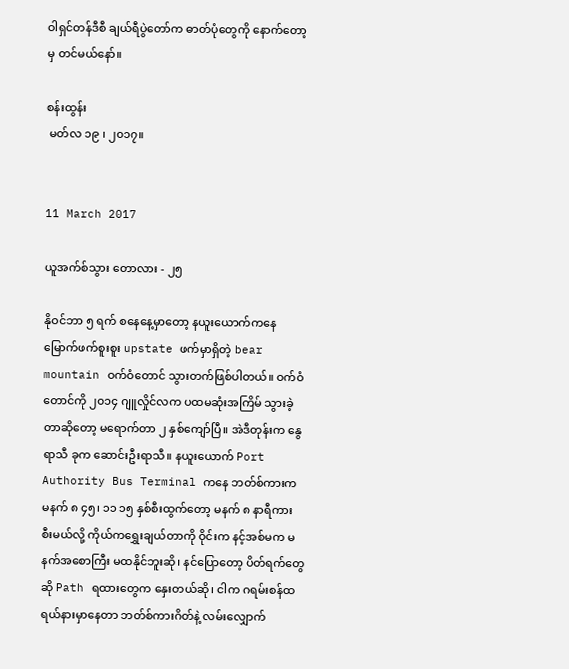ဝါရှင်တန်ဒီစီ ချယ်ရီပွဲတော်က ဓာတ်ပုံတွေကို နောက်တော့မှ တင်မယ်နော်။

စန်းထွန်း
 မတ်လ ၁၉ ၊ ၂၀၁၇။


11 March 2017

ယူအက်စ်သွား တောလား - ၂၅

နိုဝင်ဘာ ၅ ရက် စနေနေ့မှာတော့ နယူးယောက်ကနေ မြောက်ဖက်စူးစူး upstate ဖက်မှာရှိတဲ့ bear mountain ဝက်ဝံတောင် သွားတက်ဖြစ်ပါတယ်။ ဝက်ဝံတောင်ကို ၂၀၁၄ ဂျူလှိုင်လက ပထမဆုံးအကြိမ် သွားခဲ့တာဆိုတော့ မရောက်တာ ၂ နှစ်ကျော်ပြီ။ အဲဒီတုန်းက နွေရာသီ ခုက ဆောင်းဦးရာသီ။ နယူးယောက် Port Authority Bus Terminal ကနေ ဘတ်စ်ကားက မနက် ၈ ၄၅၊ ၁၁ ၁၅ နှစ်စီးထွက်တော့ မနက် ၈ နာရီကား စီးမယ်လို့ ကိုယ်ကရွှေးချယ်တာကို ဝိုင်းက နင့်အစ်မက မနက်အစောကြီး မထနိုင်ဘူးဆို၊ နင်ပြောတော့ ပိတ်ရက်တွေဆို Path ရထားတွေက နှေးတယ်ဆို၊ ငါက ဂရမ်းစန်ထရယ်နားမှာနေတာ ဘတ်စ်ကားဂိတ်နဲ့ လမ်းလျှောက်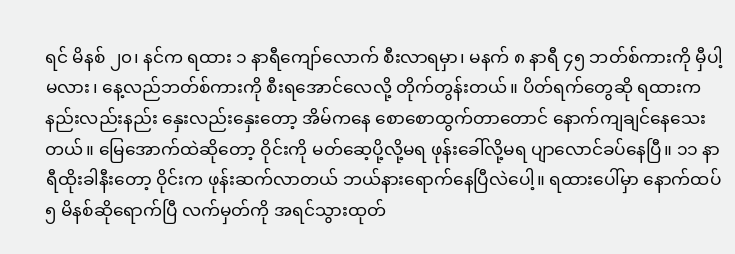ရင် မိနစ် ၂၀၊ နင်က ရထား ၁ နာရီကျော်လောက် စီးလာရမှာ၊ မနက် ၈ နာရီ ၄၅ ဘတ်စ်ကားကို မှီပါ့မလား၊ နေ့လည်ဘတ်စ်ကားကို စီးရအောင်လေလို့ တိုက်တွန်းတယ်။ ပိတ်ရက်တွေဆို ရထားက နည်းလည်းနည်း နှေးလည်းနှေးတော့ အိမ်ကနေ စောစောထွက်တာတောင် နောက်ကျချင်နေသေးတယ်။ မြေအောက်ထဲဆိုတော့ ဝိုင်းကို မတ်ဆေ့ပို့လို့မရ ဖုန်းခေါ်လို့မရ ပျာလောင်ခပ်နေပြီ။ ၁၁ နာရီထိုးခါနီးတော့ ဝိုင်းက ဖုန်းဆက်လာတယ် ဘယ်နားရောက်နေပြီလဲပေါ့။ ရထားပေါ်မှာ နောက်ထပ် ၅ မိနစ်ဆိုရောက်ပြီ လက်မှတ်ကို အရင်သွားထုတ်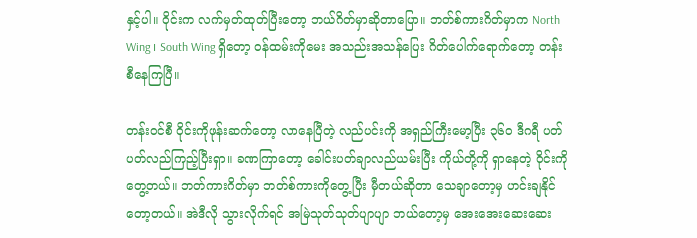နှင့်ပါ။ ဝိုင်းက လက်မှတ်ထုတ်ပြီးတော့ ဘယ်ဂိတ်မှာဆိုတာပြော။ ဘတ်စ်ကားဂိတ်မှာက North Wing ၊ South Wing ရှိတော့ ဝန်ထမ်းကိုမေး အသည်းအသန်ပြေး ဂိတ်ပေါက်ရောက်တော့ တန်းစီနေကြပြီ။

တန်းဝင်စီ ဝိုင်းကိုဖုန်းဆက်တော့ လာနေပြီတဲ့ လည်ပင်းကို အရှည်ကြီးမော့ပြီး ၃၆၀ ဒီဂရီ ပတ်ပတ်လည်ကြည့်ပြီးရှာ။ ခဏကြာတော့ ခေါင်းပတ်ချာလည်ယမ်းပြီး ကိုယ်တို့ကို ရှာနေတဲ့ ဝိုင်းကိုတွေ့တယ်။ ဘတ်ကားဂိတ်မှာ ဘတ်စ်ကားကိုတွေ့ပြီး မှီတယ်ဆိုတာ သေချာတော့မှ ဟင်းချနိုင်တော့တယ်။ အဲဒီလို သွားလိုက်ရင် အမြဲသုတ်သုတ်ပျာပျာ ဘယ်တော့မှ အေးအေးဆေးဆေး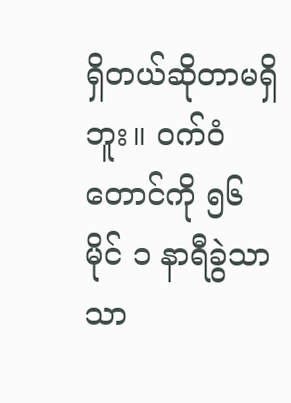ရှိတယ်ဆိုတာမရှိဘူး။ ဝက်ဝံတောင်ကို ၅၆ မိုင် ၁ နာရီခွဲသာသာ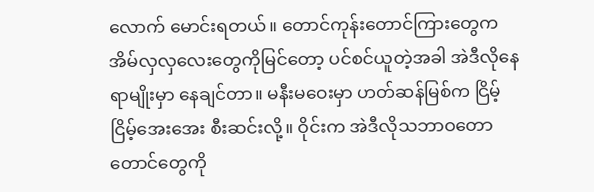လောက် မောင်းရတယ်။ တောင်ကုန်းတောင်ကြားတွေက အိမ်လှလှလေးတွေကိုမြင်တော့ ပင်စင်ယူတဲ့အခါ အဲဒီလိုနေရာမျိုးမှာ နေချင်တာ။ မနီးမဝေးမှာ ဟတ်ဆန်မြစ်က ငြိမ့်ငြိမ့်အေးအေး စီးဆင်းလို့။ ဝိုင်းက အဲဒီလိုသဘာဝတောတောင်တွေကို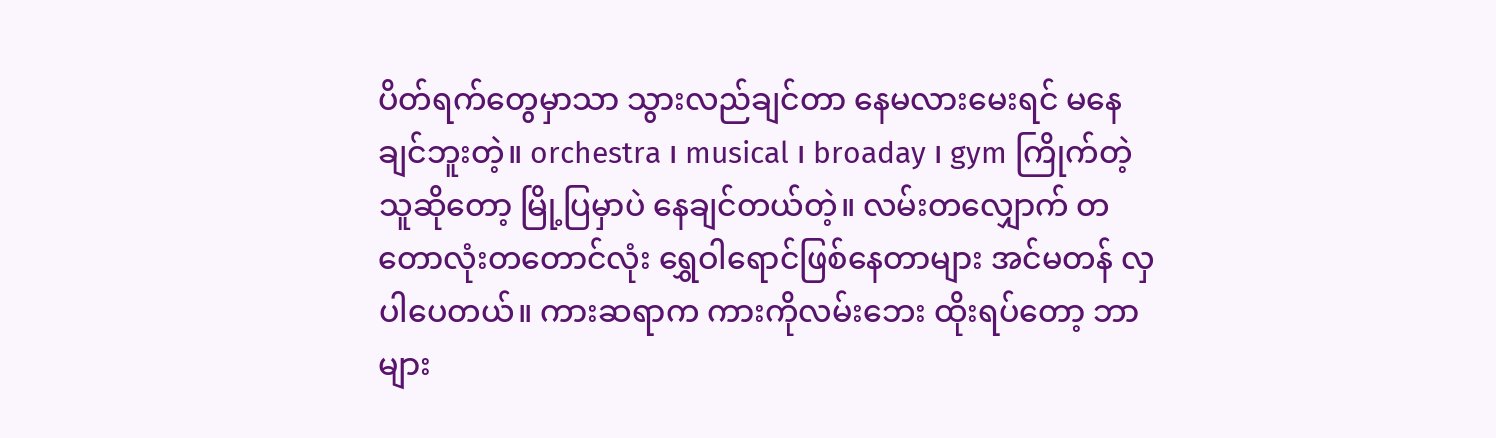ပိတ်ရက်တွေမှာသာ သွားလည်ချင်တာ နေမလားမေးရင် မနေချင်ဘူးတဲ့။ orchestra ၊ musical ၊ broaday ၊ gym ကြိုက်တဲ့သူဆိုတော့ မြို့ပြမှာပဲ နေချင်တယ်တဲ့။ လမ်းတလျှောက် တတောလုံးတတောင်လုံး ရွှေဝါရောင်ဖြစ်နေတာများ အင်မတန် လှပါပေတယ်။ ကားဆရာက ကားကိုလမ်းဘေး ထိုးရပ်တော့ ဘာများ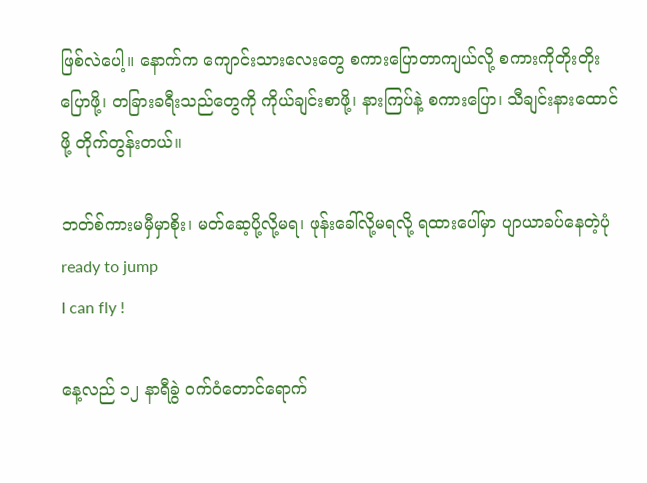ဖြစ်လဲပေါ့။ နောက်က ကျောင်းသားလေးတွေ စကားပြောတာကျယ်လို့ စကားကိုတိုးတိုးပြောဖို့၊ တခြားခရီးသည်တွေကို ကိုယ်ချင်းစာဖို့၊ နားကြပ်နဲ့ စကားပြော၊ သီချင်းနားထောင်ဖို့ တိုက်တွန်းတယ်။

ဘတ်စ်ကားမမှီမှာစိုး၊ မတ်ဆေ့ပို့လို့မရ၊ ဖုန်းခေါ်လို့မရလို့ ရထားပေါ်မှာ ပျာယာခပ်နေတဲ့ပုံ
ready to jump
I can fly !

နေ့လည် ၁၂ နာရီခွဲ ဝက်ဝံတောင်ရောက်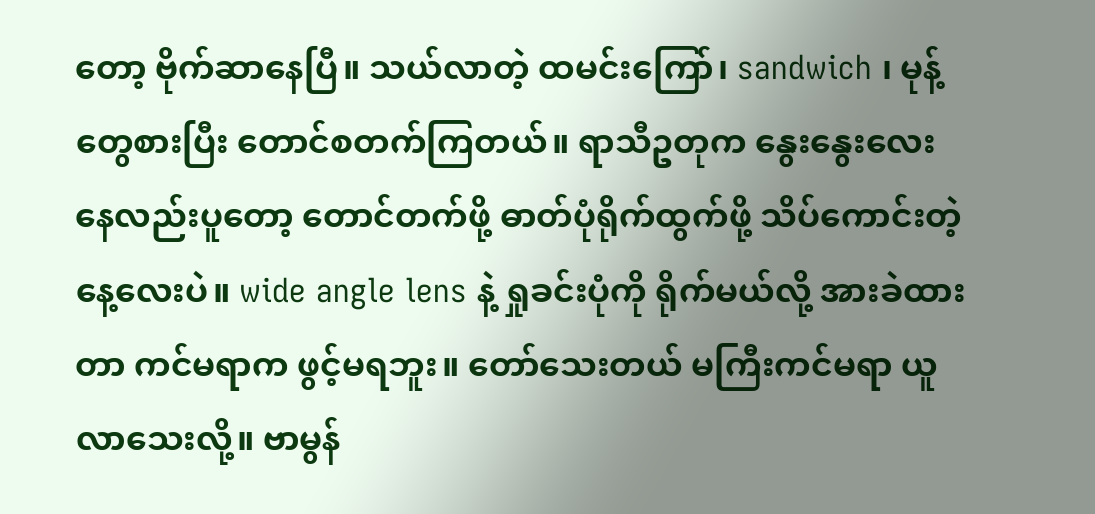တော့ ဗိုက်ဆာနေပြီ။ သယ်လာတဲ့ ထမင်းကြော်၊ sandwich ၊ မုန့်တွေစားပြီး တောင်စတက်ကြတယ်။ ရာသီဥတုက နွေးနွေးလေး နေလည်းပူတော့ တောင်တက်ဖို့ ဓာတ်ပုံရိုက်ထွက်ဖို့ သိပ်ကောင်းတဲ့ နေ့လေးပဲ။ wide angle lens နဲ့ ရှုခင်းပုံကို ရိုက်မယ်လို့ အားခဲထားတာ ကင်မရာက ဖွင့်မရဘူး။ တော်သေးတယ် မကြီးကင်မရာ ယူလာသေးလို့။ ဗာမွန်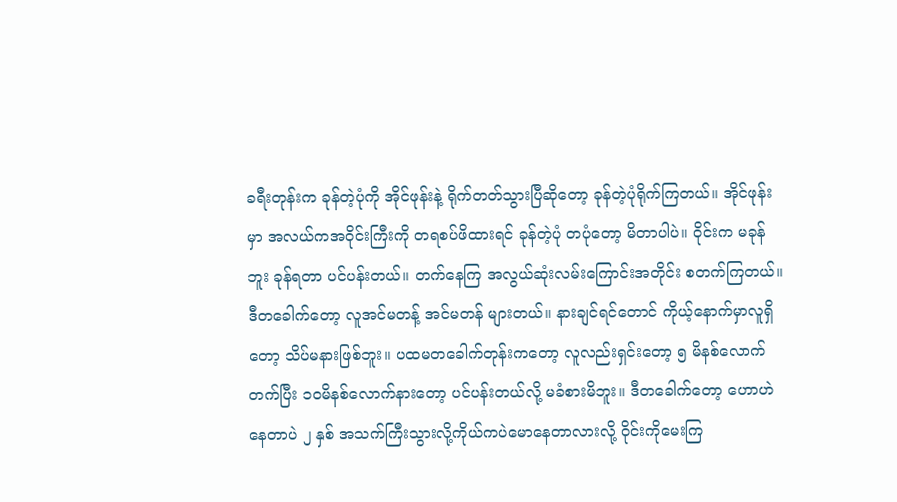ခရီးတုန်းက ခုန်တဲ့ပုံကို အိုင်ဖုန်းနဲ့ ရိုက်တတ်သွားပြီဆိုတော့ ခုန်တဲ့ပုံရိုက်ကြတယ်။ အိုင်ဖုန်းမှာ အလယ်ကအဝိုင်းကြီးကို တရစပ်ဖိထားရင် ခုန်တဲ့ပုံ တပုံတော့ မိတာပါပဲ။ ဝိုင်းက မခုန်ဘူး ခုန်ရတာ ပင်ပန်းတယ်။ တက်နေကြ အလွယ်ဆုံးလမ်းကြောင်းအတိုင်း စတက်ကြတယ်။ ဒီတခေါက်တော့ လူအင်မတန့် အင်မတန် များတယ်။ နားချင်ရင်တောင် ကိုယ့်နောက်မှာလူရှိတော့ သိပ်မနားဖြစ်ဘူး။ ပထမတခေါက်တုန်းကတော့ လူလည်းရှင်းတော့ ၅ မိနစ်လောက်တက်ပြီး ၁၀မိနစ်လောက်နားတော့ ပင်ပန်းတယ်လို့ မခံစားမိဘူး။ ဒီတခေါက်တော့ ဟောဟဲနေတာပဲ ၂ နှစ် အသက်ကြီးသွားလို့ကိုယ်ကပဲမောနေတာလားလို့ ဝိုင်းကိုမေးကြ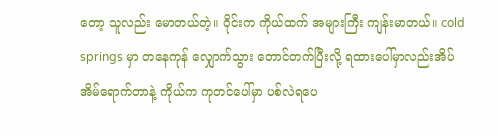တော့ သူလည်း မောတယ်တဲ့။ ဝိုင်းက ကိုယ်ထက် အများကြီး ကျန်းမာတယ်။ cold springs မှာ တနေကုန် လျှောက်သွား တောင်တက်ပြီးလို့ ရထားပေါ်မှာလည်းအိပ် အိမ်ရောက်တာနဲ့ ကိုယ်က ကုတင်ပေါ်မှာ ပစ်လဲရပေ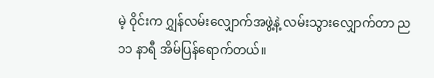မဲ့ ဝိုင်းက ဂျွှန်လမ်းလျှောက်အဖွဲ့နဲ့ လမ်းသွားလျှောက်တာ ည ၁၁ နာရီ အိမ်ပြန်ရောက်တယ်။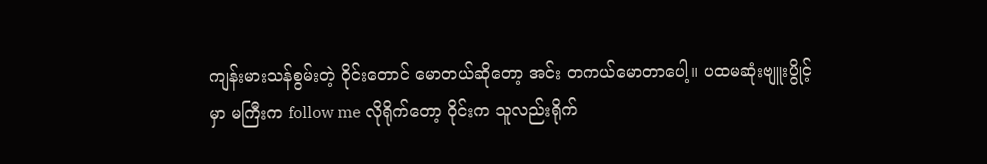ကျန်းမားသန်စွမ်းတဲ့ ဝိုင်းတောင် မောတယ်ဆိုတော့ အင်း တကယ်မောတာပေါ့။ ပထမဆုံးဗျူးပွိုင့်မှာ မကြီးက follow me လိုရိုက်တော့ ဝိုင်းက သူလည်းရိုက်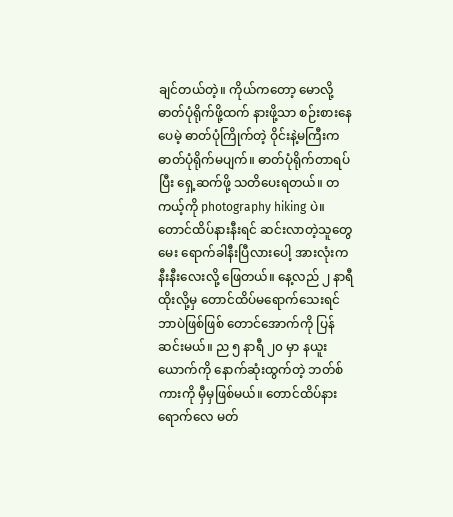ချင်တယ်တဲ့။ ကိုယ်ကတော့ မောလို့ ဓာတ်ပုံရိုက်ဖို့ထက် နားဖို့သာ စဉ်းစားနေပေမဲ့ ဓာတ်ပုံကြိုက်တဲ့ ဝိုင်းနဲ့မကြီးက ဓာတ်ပုံရိုက်မပျက်။ ဓာတ်ပုံရိုက်တာရပ်ပြီး ရှေ့ဆက်ဖို့ သတိပေးရတယ်။ တကယ့်ကို photography hiking ပဲ။ တောင်ထိပ်နားနီးရင် ဆင်းလာတဲ့သူတွေမေး ရောက်ခါနီးပြီလားပေါ့ အားလုံးက နီးနီးလေးလို့ ဖြေတယ်။ နေ့လည် ၂ နာရီထိုးလို့မှ တောင်ထိပ်မရောက်သေးရင် ဘာပဲဖြစ်ဖြစ် တောင်အောက်ကို ပြန်ဆင်းမယ်။ ည ၅ နာရီ ၂၀ မှာ နယူးယောက်ကို နောက်ဆုံးထွက်တဲ့ ဘတ်စ်ကားကို မှီမှဖြစ်မယ်။ တောင်ထိပ်နားရောက်လေ မတ်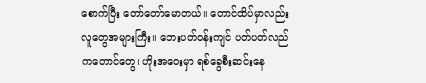စောက်ပြီး တော်တော်မောတယ်။ တောင်ထိပ်မှာလည်း လူတွေအများကြီး။ ဘေးပတ်ဝန်းကျင် ပတ်ပတ်လည်ကတောင်တွေ၊ ဟိုးအဝေးမှာ ရစ်ခွေစီးဆင်းနေ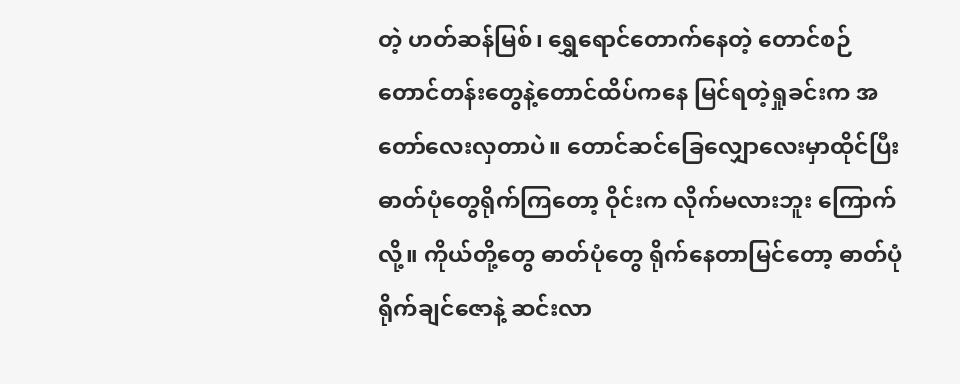တဲ့ ဟတ်ဆန်မြစ်၊ ရွှေရောင်တောက်နေတဲ့ တောင်စဉ်တောင်တန်းတွေနဲ့တောင်ထိပ်ကနေ မြင်ရတဲ့ရှုခင်းက အတော်လေးလှတာပဲ။ တောင်ဆင်ခြေလျှောလေးမှာထိုင်ပြီး ဓာတ်ပုံတွေရိုက်ကြတော့ ဝိုင်းက လိုက်မလားဘူး ကြောက်လို့။ ကိုယ်တို့တွေ ဓာတ်ပုံတွေ ရိုက်နေတာမြင်တော့ ဓာတ်ပုံရိုက်ချင်ဇောနဲ့ ဆင်းလာ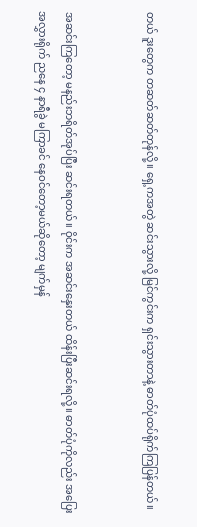တယ် ဒူးတွေက တဆတ်ဆတ်တုန်လို့။ ရှေ့ကအတွဲ ဆင်းသွားလို့ မြင်ကွင်းက ရှင်းသွားတာနဲ့ ဓာတ်ပုံထပ်ရိုက်ကြပြန်တယ်။


အဆင်းကြတော့ မနည်းဘရိတ်အုပ်ပြီး ဆင်းရတယ်။ ဝိုင်းက အဆင်းနှေးတယ် ထိန်းပြီးဆင်းရလို့။ ဓာတ်ပုံကိုလည်း အပြေးအလွှားရိုက် ညနေ ၄ နာရီခွဲ မကြာခင် နေဝင်တော့မယ်ဆိုတော့ မျက်မှန်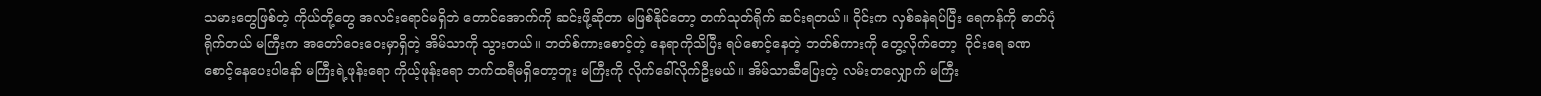သမားတွေဖြစ်တဲ့ ကိုယ်တို့တွေ အလင်းရောင်မရှိဘဲ တောင်အောက်ကို ဆင်းဖို့ဆိုတာ မဖြစ်နိုင်တော့ တက်သုတ်ရိုက် ဆင်းရတယ်။ ဝိုင်းက လှစ်ခနဲရပ်ပြီး ရေကန်ကို ဓာတ်ပုံရိုက်တယ် မကြီးက အတော်ဝေးဝေးမှာရှိတဲ့ အိမ်သာကို သွားတယ်။ ဘတ်စ်ကားစောင့်တဲ့ နေရာကိုသိပြီး ရပ်စောင့်နေတဲ့ ဘတ်စ်ကားကို တွေ့လိုက်တော့  ဝိုင်းရေ ခဏစောင့်နေပေးပါနော် မကြီးရဲ့ဖုန်းရော ကိုယ့်ဖုန်းရော ဘက်ထရီမရှိတော့ဘူး မကြီးကို လိုက်ခေါ်လိုက်ဦးမယ်။ အိမ်သာဆီပြေးတဲ့ လမ်းတလျှောက် မကြီး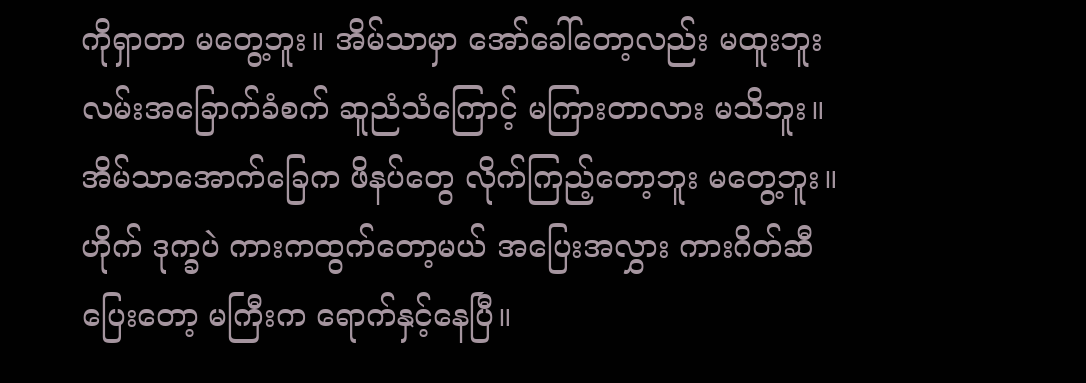ကိုရှာတာ မတွေ့ဘူး။ အိမ်သာမှာ အော်ခေါ်တော့လည်း မထူးဘူး လမ်းအခြောက်ခံစက် ဆူညံသံကြောင့် မကြားတာလား မသိဘူး။ အိမ်သာအောက်ခြေက ဖိနပ်တွေ လိုက်ကြည့်တော့ဘူး မတွေ့ဘူး။ ဟိုက် ဒုက္ခပဲ ကားကထွက်တော့မယ် အပြေးအလွှား ကားဂိတ်ဆီပြေးတော့ မကြီးက ရောက်နှင့်နေပြီ။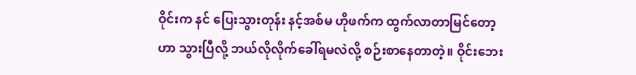ဝိုင်းက နင် ပြေးသွားတုန်း နင့်အစ်မ ဟိုဖက်က ထွက်လာတာမြင်တော့ ဟာ သွားပြီလို့ ဘယ်လိုလိုက်ခေါ်ရမလဲလို့ စဉ်းစာနေတာတဲ့။ ဝိုင်းဘေး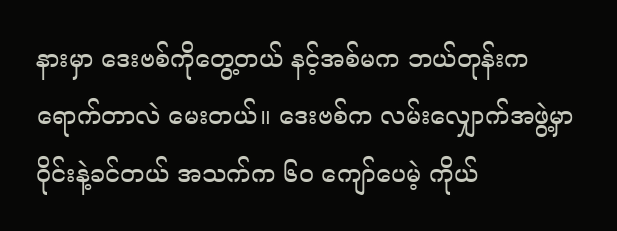နားမှာ ဒေးဗစ်ကိုတွေ့တယ် နင့်အစ်မက ဘယ်တုန်းက ရောက်တာလဲ မေးတယ်။ ဒေးဗစ်က လမ်းလျှောက်အဖွဲ့မှာ ဝိုင်းနဲ့ခင်တယ် အသက်က ၆၀ ကျော်ပေမဲ့ ကိုယ်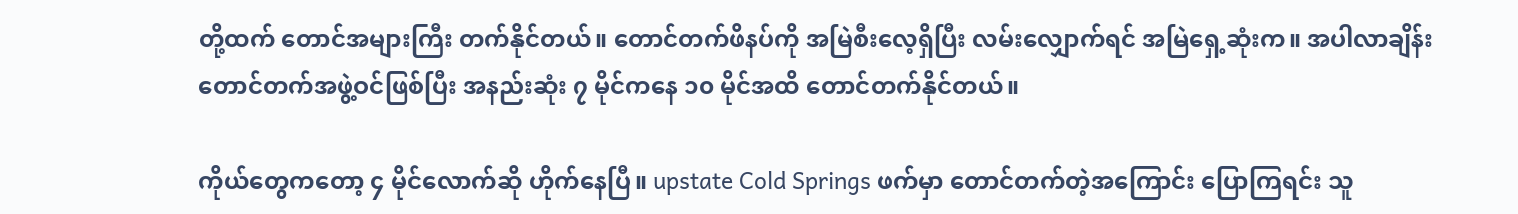တို့ထက် တောင်အများကြီး တက်နိုင်တယ်။ တောင်တက်ဖိနပ်ကို အမြဲစီးလေ့ရှိပြီး လမ်းလျှောက်ရင် အမြဲရှေ့ဆုံးက။ အပါလာချိန်းတောင်တက်အဖွဲ့ဝင်ဖြစ်ပြီး အနည်းဆုံး ၇ မိုင်ကနေ ၁၀ မိုင်အထိ တောင်တက်နိုင်တယ်။

ကိုယ်တွေကတော့ ၄ မိုင်လောက်ဆို ဟိုက်နေပြီ။ upstate Cold Springs ဖက်မှာ တောင်တက်တဲ့အကြောင်း ပြောကြရင်း သူ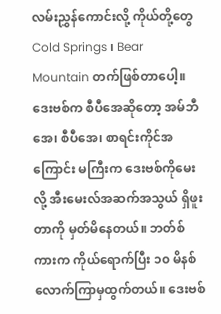လမ်းညွှန်ကောင်းလို့ ကိုယ်တို့တွေ Cold Springs ၊ Bear Mountain တက်ဖြစ်တာပေါ့။ ဒေးဗစ်က စီပီအေဆိုတော့ အမ်ဘီအေ၊ စီပီအေ၊ စာရင်းကိုင်အကြောင်း မကြီးက ဒေးဗစ်ကိုမေးလို့ အီးမေးလ်အဆက်အသွယ် ရှိဖူးတာကို မှတ်မိနေတယ်။ ဘတ်စ်ကားက ကိုယ်ရောက်ပြီး ၁၀ မိနစ်လောက်ကြာမှထွက်တယ်။ ဒေးဗစ်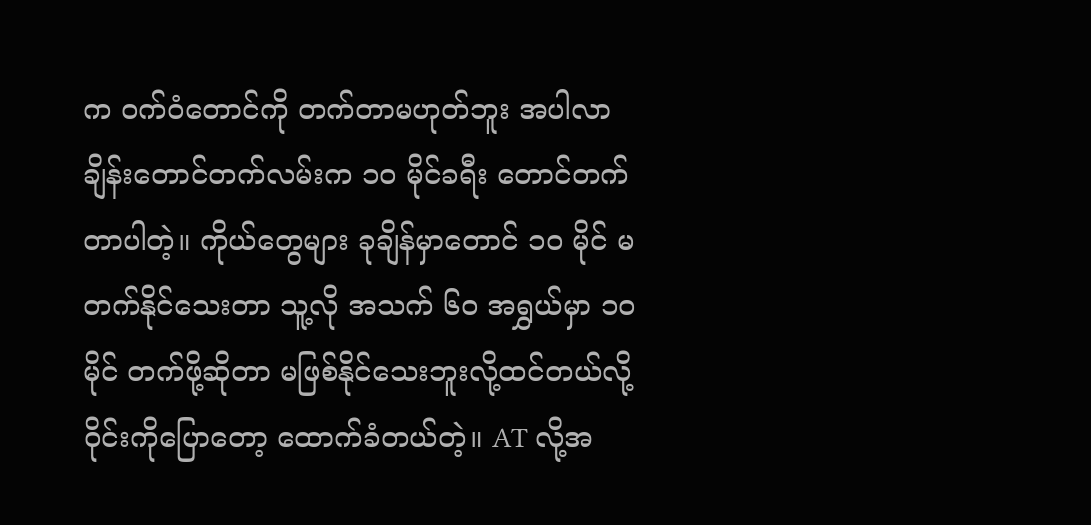က ဝက်ဝံတောင်ကို တက်တာမဟုတ်ဘူး အပါလာချိန်းတောင်တက်လမ်းက ၁၀ မိုင်ခရီး တောင်တက်တာပါတဲ့။ ကိုယ်တွေများ ခုချိန်မှာတောင် ၁၀ မိုင် မတက်နိုင်သေးတာ သူ့လို အသက် ၆၀ အရွှယ်မှာ ၁၀ မိုင် တက်ဖို့ဆိုတာ မဖြစ်နိုင်သေးဘူးလို့ထင်တယ်လို့ ဝိုင်းကိုပြောတော့ ထောက်ခံတယ်တဲ့။ AT လို့အ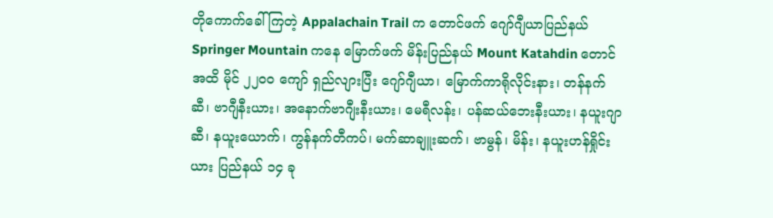တိုကောက်ခေါ်ကြတဲ့ Appalachain Trail က တောင်ဖက် ဂျော်ဂျီယာပြည်နယ် Springer Mountain ကနေ မြောက်ဖက် မိန်းပြည်နယ် Mount Katahdin တောင်အထိ မိုင် ၂၂၀၀ ကျော် ရှည်လျားပြီး ဂျော်ဂျီယာ၊ မြောက်ကာရိုလိုင်းနား၊ တန်နက်ဆီ၊ ဗာဂျီနီးယား၊ အနောက်ဗာဂျီးနီးယား၊ မေရီလန်း၊ ပန်ဆယ်ဘေးနီးယား၊ နယူးဂျာဆီ၊ နယူးယောက်၊ ကွန်နက်တီကပ်၊ မက်ဆာချူးဆက်၊ ဗာမွန်၊ မိန်း၊ နယူးဟန်ရှိုင်းယား ပြည်နယ် ၁၄ ခု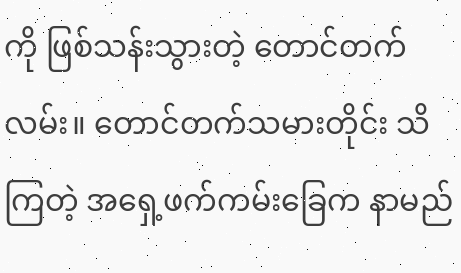ကို ဖြစ်သန်းသွားတဲ့ တောင်တက်လမ်း။ တောင်တက်သမားတိုင်း သိကြတဲ့ အရှေ့ဖက်ကမ်းခြေက နာမည်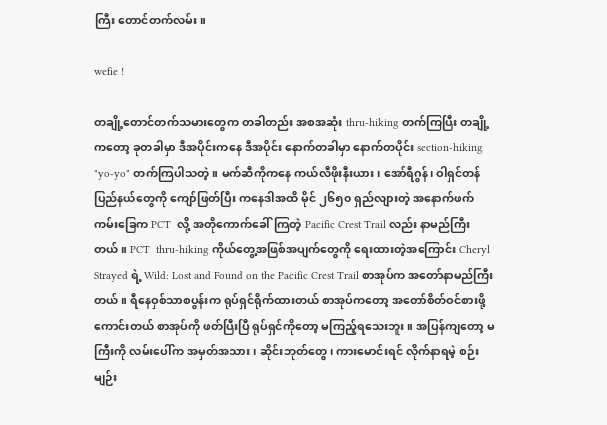ကြီး တောင်တက်လမ်း။

wefie !

တချို့တောင်တက်သမားတွေက တခါတည်း အစအဆုံး thru-hiking တက်ကြပြီး တချို့ကတော့ ခုတခါမှာ ဒီအပိုင်းကနေ ဒီအပိုင်း နောက်တခါမှာ နောက်တပိုင်း section-hiking "yo-yo" တက်ကြပါသတဲ့။ မက်ဆီကိုကနေ ကယ်လီဖိုးနီးယား၊ အော်ရီဂွန်၊ ဝါရှင်တန်ပြည်နယ်တွေကို ကျော်ဖြတ်ပြီး ကနေဒါအထိ မိုင် ၂၆၅၀ ရှည်လျားတဲ့ အနောက်ဖက်ကမ်းခြေက PCT  လို့ အတိုကောက်ခေါ်ကြတဲ့ Pacific Crest Trail လည်း နာမည်ကြီးတယ်။ PCT  thru-hiking ကိုယ်တွေ့အဖြစ်အပျက်တွေကို ရေးထားတဲ့အကြောင်း Cheryl Strayed ရဲ့ Wild: Lost and Found on the Pacific Crest Trail စာအုပ်က အတော်နာမည်ကြီးတယ်။ ရီနေဝှစ်သာစပွန်းက ရုပ်ရှင်ရိုက်ထားတယ် စာအုပ်ကတော့ အတော်စိတ်ဝင်စားဖို့ကောင်းတယ် စာအုပ်ကို ဖတ်ပြီးပြီ ရုပ်ရှင်ကိုတော့ မကြည့်ရသေးဘူး။ အပြန်ကျတော့ မကြီးကို လမ်းပေါ်က အမှတ်အသား၊ ဆိုင်းဘုတ်တွေ၊ ကားမောင်းရင် လိုက်နာရမဲ့ စဉ်းမျဉ်း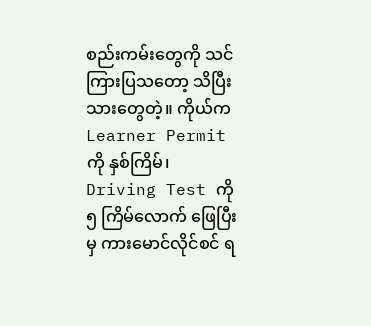စည်းကမ်းတွေကို သင်ကြားပြသတော့ သိပြီးသားတွေတဲ့။ ကိုယ်က Learner Permit ကို နှစ်ကြိမ်၊ Driving Test ကို ၅ ကြိမ်လောက် ဖြေပြီးမှ ကားမောင်လိုင်စင် ရ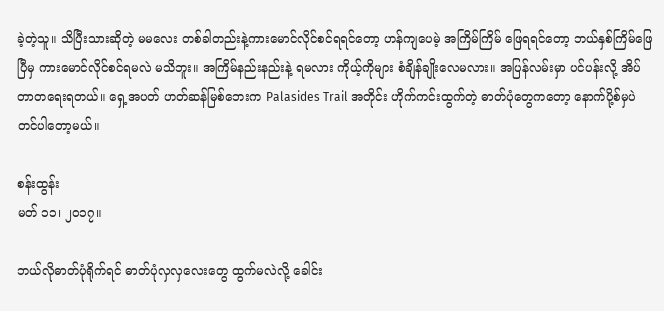ခဲ့တဲ့သူ။ သိပြီးသားဆိုတဲ့ မမလေး တစ်ခါတည်းနဲ့ကားမောင်လိုင်စင်ရရင်တော့ ဟန်ကျပေမဲ့ အကြိမ်ကြိမ် ဖြေရရင်တော့ ဘယ်နှစ်ကြိမ်ဖြေပြီမှ ကားမောင်လိုင်စင်ရမလဲ မသိဘူး။ အကြိမ်နည်းနည်းနဲ့ ရမလား ကိုယ့်ကိုများ စံချိန်ချိုးလေမလား။ အပြန်လမ်းမှာ ပင်ပန်းလို့ အိပ်တာတရေးရတယ်။ ရှေ့အပတ် ဟတ်ဆန်မြစ်ဘေးက Palasides Trail အတိုင်း ဟိုက်ကင်းထွက်တဲ့ ဓာတ်ပုံတွေကတော့ နောက်ပို့စ်မှပဲ တင်ပါတော့မယ်။

စန်းထွန်း
မတ် ၁၁၊ ၂၀၁၇။

ဘယ်လိုဓာတ်ပုံရိုက်ရင် ဓာတ်ပုံလှလှလေးတွေ ထွက်မလဲလို့ ခေါင်း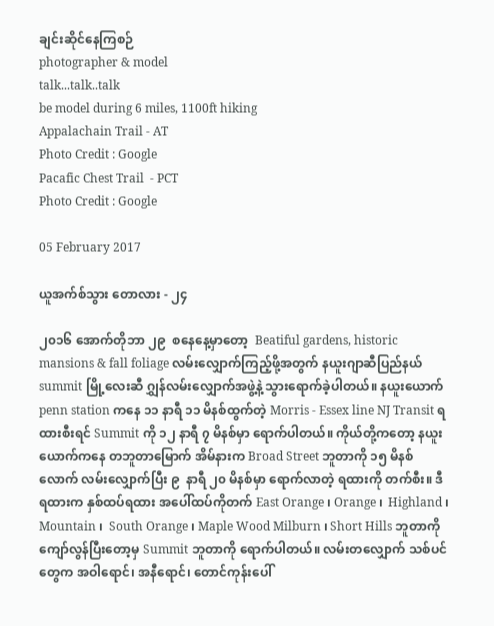ချင်းဆိုင်နေကြစဉ်
photographer & model
talk...talk..talk
be model during 6 miles, 1100ft hiking
Appalachain Trail - AT
Photo Credit : Google
Pacafic Chest Trail  - PCT
Photo Credit : Google

05 February 2017

ယူအက်စ်သွား တောလား - ၂၄

၂၀၁၆ အောက်တိုဘာ ၂၉  စနေနေ့မှာတော့  Beatiful gardens, historic mansions & fall foliage လမ်းလျှောက်ကြည့်ဖို့အတွက် နယူးဂျာဆီပြည်နယ် summit မြို့လေးဆီ ဂျွှန်လမ်းလျှောက်အဖွဲ့နဲ့ သွားရောက်ခဲ့ပါတယ်။ နယူးယောက် penn station ကနေ ၁၁ နာရီ ၁၁ မိနစ်ထွက်တဲ့ Morris - Essex line NJ Transit ရထားစီးရင် Summit ကို ၁၂ နာရီ ၇ မိနစ်မှာ ရောက်ပါတယ်။ ကိုယ်တို့ကတော့ နယူးယောက်ကနေ တဘူတာမြောက် အိမ်နားက Broad Street ဘူတာကို ၁၅ မိနစ်လောက် လမ်းလျှောက်ပြီး ၉  နာရီ ၂၀ မိနစ်မှာ ရောက်လာတဲ့ ရထားကို တက်စီး။ ဒီရထားက နှစ်ထပ်ရထား အပေါ်ထပ်ကိုတက် East Orange ၊ Orange ၊  Highland ၊ Mountain ၊  South Orange ၊ Maple Wood Milburn ၊ Short Hills ဘူတာကို ကျော်လွန်ပြီးတော့မှ Summit ဘူတာကို ရောက်ပါတယ်။ လမ်းတလျှောက် သစ်ပင်တွေက အဝါရောင်၊ အနီရောင်၊ တောင်ကုန်းပေါ်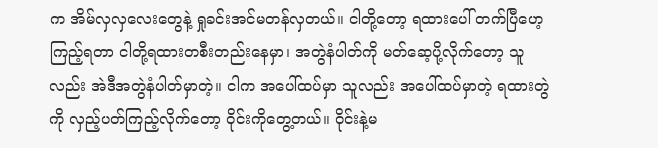က အိမ်လှလှလေးတွေနဲ့ ရှုခင်းအင်မတန်လှတယ်။ ငါတို့တော့ ရထားပေါ် တက်ပြီဟေ့ ကြည့်ရတာ ငါတို့ရထားတစီးတည်းနေမှာ၊ အတွဲနံပါတ်ကို မတ်ဆေ့ပို့လိုက်တော့ သူလည်း အဲဒီအတွဲနံပါတ်မှာတဲ့။ ငါက အပေါ်ထပ်မှာ သူလည်း အပေါ်ထပ်မှာတဲ့ ရထားတွဲကို လှည့်ပတ်ကြည့်လိုက်တော့ ဝိုင်းကိုတွေ့တယ်။ ဝိုင်းနဲ့မ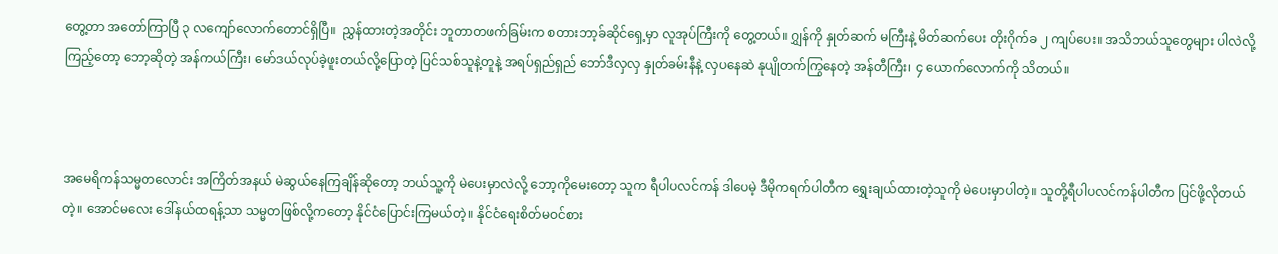တွေ့တာ အတော်ကြာပြီ ၃ လကျော်လောက်တောင်ရှိပြီ။  ညွှန်ထားတဲ့အတိုင်း ဘူတာတဖက်ခြမ်းက စတားဘာ့ခ်ဆိုင်ရှေ့မှာ လူအုပ်ကြီးကို တွေ့တယ်။ ဂျွှန်ကို နှုတ်ဆက် မကြီးနဲ့ မိတ်ဆက်ပေး တိုးဂိုက်ခ ၂ ကျပ်ပေး။ အသိဘယ်သူတွေများ ပါလဲလို့ကြည့်တော့ ဘော့ဆိုတဲ့ အန်ကယ်ကြီး၊ မော်ဒယ်လုပ်ခဲ့ဖူးတယ်လို့ပြောတဲ့ ပြင်သစ်သူနဲ့တူနဲ့ အရပ်ရှည်ရှည် ဘော်ဒီလှလှ နှုတ်ခမ်းနီနဲ့ လှပနေဆဲ နုပျိုတက်ကြွနေတဲ့ အန်တီကြီး၊ ၄ ယောက်လောက်ကို သိတယ်။



အမေရိကန်သမ္မတလောင်း အကြိတ်အနယ် မဲဆွယ်နေကြချိန်ဆိုတော့ ဘယ်သူ့ကို မဲပေးမှာလဲလို့ ဘော့ကိုမေးတော့ သူက ရီပါပလင်ကန် ဒါပေမဲ့ ဒီမိုကရက်ပါတီက ရွှေးချယ်ထားတဲ့သူကို မဲပေးမှာပါတဲ့။ သူတို့ရီပါပလင်ကန်ပါတီက ပြင်ဖို့လိုတယ်တဲ့။ အောင်မလေး ဒေါ်နယ်ထရန့်သာ သမ္မတဖြစ်လို့ကတော့ နိုင်ငံပြောင်းကြမယ်တဲ့။ နိုင်ငံရေးစိတ်မဝင်စား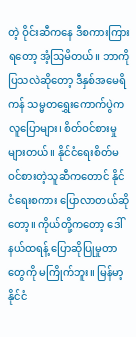တဲ့ ဝိုင်းဆီကနေ ဒီစကားကြားရတော့ အံ့သြမိတယ်။ ဘာကိုပြသလဲဆိုတော့ ဒီနှစ်အမေရိကန် သမ္မတရွှေးကောက်ပွဲက လူပြောများ၊ စိတ်ဝင်စားမှုများတယ်။ နိုင်ငံရေးစိတ်မဝင်စားတဲ့သူဆီကတောင် နိုင်ငံရေးစကား ပြောလာတယ်ဆိုတော့။ ကိုယ်တို့ကတော့ ဒေါ်နယ်ထရန့် ပြောဆိုပြုမှုတာတွေကို မကြိုက်ဘူး။ မြန်မာ့နိုင်ငံ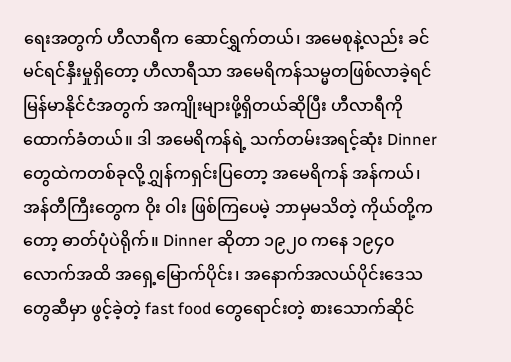ရေးအတွက် ဟီလာရီက ဆောင်ရွှက်တယ်၊ အမေစုနဲ့လည်း ခင်မင်ရင်နှီးမှုရှိတော့ ဟီလာရီသာ အမေရိကန်သမ္မတဖြစ်လာခဲ့ရင် မြန်မာနိုင်ငံအတွက် အကျိုးများဖို့ရှိတယ်ဆိုပြီး ဟီလာရီကို ထောက်ခံတယ်။ ဒါ အမေရိကန်ရဲ့ သက်တမ်းအရင့်ဆုံး Dinner တွေထဲကတစ်ခုလို့ ဂျွှန်ကရှင်းပြတော့ အမေရိကန် အန်ကယ်၊ အန်တီကြီးတွေက ဝိုး ဝါး ဖြစ်ကြပေမဲ့ ဘာမှမသိတဲ့ ကိုယ်တို့ကတော့ ဓာတ်ပုံပဲရိုက်။ Dinner ဆိုတာ ၁၉၂၀ ကနေ ၁၉၄၀ လောက်အထိ အရှေ့မြောက်ပိုင်း၊ အနောက်အလယ်ပိုင်းဒေသတွေဆီမှာ ဖွင့်ခဲ့တဲ့ fast food တွေရောင်းတဲ့ စားသောက်ဆိုင်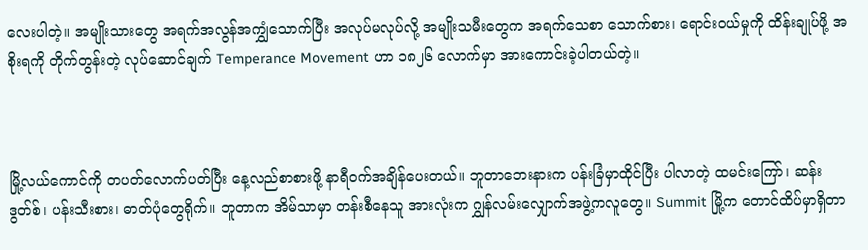လေးပါတဲ့။ အမျိုးသားတွေ အရက်အလွန်အကျွှံသောက်ပြီး အလုပ်မလုပ်လို့ အမျိုးသမီးတွေက အရက်သေစာ သောက်စား၊ ရောင်းဝယ်မှုကို ထိန်းချုပ်ဖို့ အစိုးရကို တိုက်တွန်းတဲ့ လုပ်ဆောင်ချက် Temperance Movement ဟာ ၁၈၂၆ လောက်မှာ အားကောင်းခဲ့ပါတယ်တဲ့။



မြို့လယ်ကောင်ကို တပတ်လောက်ပတ်ပြီး နေ့လည်စာစားဖို့ နာရီဝက်အချိန်ပေးတယ်။ ဘူတာဘေးနားက ပန်းခြံမှာထိုင်ပြီး ပါလာတဲ့ ထမင်းကြော်၊ ဆန်းဒွတ်စ်၊ ပန်းသီးစား၊ ဓာတ်ပုံတွေရိုက်။ ဘူတာက အိမ်သာမှာ တန်းစီနေသူ အားလုံးက ဂျွှန်လမ်းလျှောက်အဖွဲ့ကလူတွေ။ Summit မြို့က တောင်ထိပ်မှာရှိတာ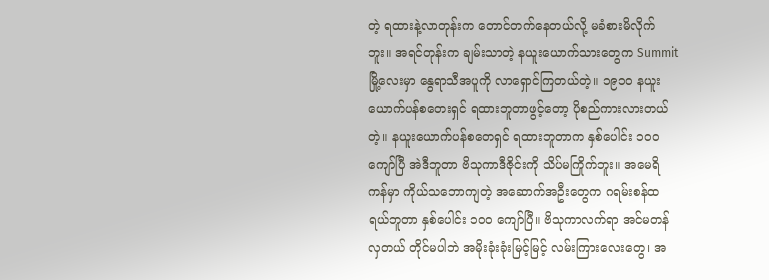တဲ့ ရထားနဲ့လာတုန်းက တောင်တက်နေတယ်လို့ မခံစားမိလိုက်ဘူး။ အရင်တုန်းက ချမ်းသာတဲ့ နယူးယောက်သားတွေက Summit မြို့လေးမှာ နွေရာသီအပူကို လာရှောင်ကြတယ်တဲ့။ ၁၉၁၀ နယူးယောက်ပန်စတေးရှင် ရထားဘူတာဖွင့်တော့ ပိုစည်ကားလားတယ်တဲ့။ နယူးယောက်ပန်စတေရှင် ရထားဘူတာက နှစ်ပေါင်း ၁၀၀ ကျော်ပြီ အဲဒီဘူတာ ဗိသုကာဒီဇိုင်းကို သိပ်မကြိုက်ဘူး။ အမေရိကန်မှာ ကိုယ်သဘောကျတဲ့ အဆောက်အဦးတွေက ဂရမ်းစန်ထရယ်ဘူတာ နှစ်ပေါင်း ၁၀၀ ကျော်ပြီ။ ဗိသုကာလက်ရာ အင်မတန်လှတယ် တိုင်မပါဘဲ အမိုးခုံးခုံးမြင့်မြင့် လမ်းကြားလေးတွေ၊ အ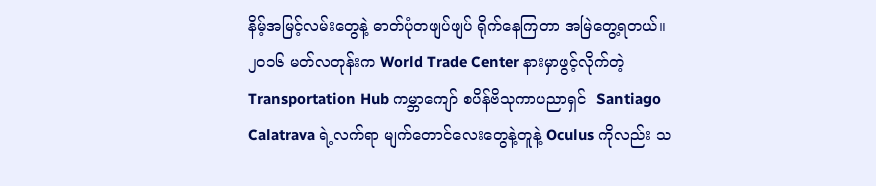နိမ့်အမြင့်လမ်းတွေနဲ့ ဓာတ်ပုံတဖျပ်ဖျပ် ရိုက်နေကြတာ အမြဲတွေ့ရတယ်။ ၂၀၁၆ မတ်လတုန်းက World Trade Center နားမှာဖွင့်လိုက်တဲ့ Transportation Hub ကမ္ဘာကျော် စပိန်ဗိသုကာပညာရှင်  Santiago Calatrava ရဲ့လက်ရာ မျက်တောင်လေးတွေနဲ့တူနဲ့ Oculus ကိုလည်း သ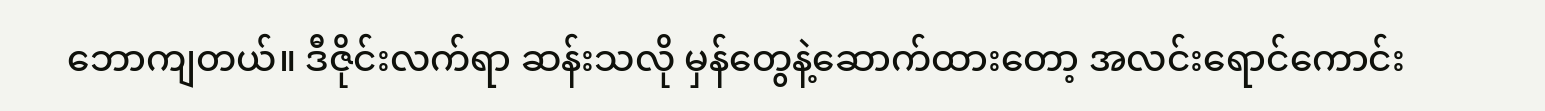ဘောကျတယ်။ ဒီဇိုင်းလက်ရာ ဆန်းသလို မှန်တွေနဲ့ဆောက်ထားတော့ အလင်းရောင်ကောင်း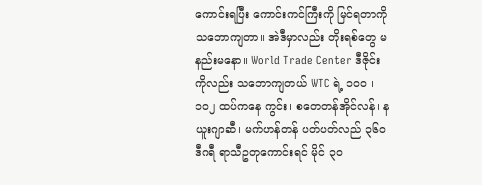ကောင်းရပြီး ကောင်းကင်ကြီးကို မြင်ရတာကို သဘောကျတာ။ အဲဒီမှာလည်း တိုးရစ်တွေ မနည်းမနော။ World Trade Center ဒီဇိုင်းကိုလည်း သဘောကျတယ် WTC ရဲ့ ၁၀၀ ၊ ၁၀၂ ထပ်ကနေ ကွင်း၊ စတေတန်အိုင်လန်၊ နယူးဂျာဆီ၊ မက်ဟန်တန် ပတ်ပတ်လည် ၃၆၀ ဒီဂရီ ရာသီဥတုကောင်းရင် မိုင် ၃၀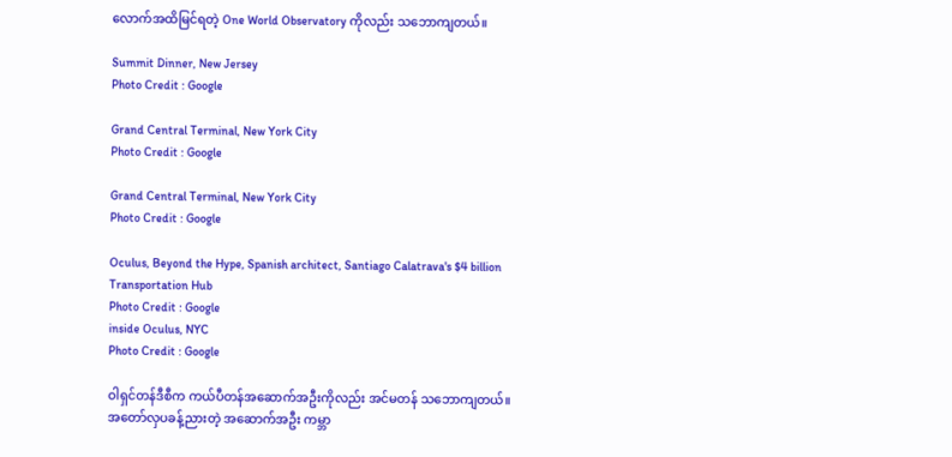လောက်အထိမြင်ရတဲ့ One World Observatory ကိုလည်း သဘောကျတယ်။

Summit Dinner, New Jersey
Photo Credit : Google

Grand Central Terminal, New York City
Photo Credit : Google

Grand Central Terminal, New York City
Photo Credit : Google

Oculus, Beyond the Hype, Spanish architect, Santiago Calatrava's $4 billion Transportation Hub
Photo Credit : Google
inside Oculus, NYC
Photo Credit : Google

ဝါရှင်တန်ဒီစီက ကယ်ပီတန်အဆောက်အဦးကိုလည်း အင်မတန် သဘောကျတယ်။ အတော်လှပခန့်ညားတဲ့ အဆောက်အဦး ကမ္ဘာ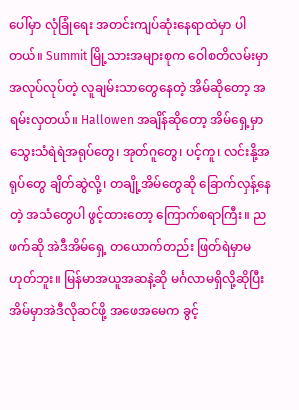ပေါ်မှာ လုံခြုံရေး အတင်းကျပ်ဆုံးနေရာထဲမှာ ပါတယ်။ Summit မြို့သားအများစုက ဝေါစတိလမ်းမှာ အလုပ်လုပ်တဲ့ လူချမ်းသာတွေနေတဲ့ အိမ်ဆိုတော့ အရမ်းလှတယ်။ Hallowen အချိန်ဆိုတော့ အိမ်ရှေ့မှာ သွေးသံရဲရဲအရုပ်တွေ၊ အုတ်ဂူတွေ၊ ပင့်ကူ၊ လင်းနို့အရုပ်တွေ ချိတ်ဆွဲလို့၊ တချို့အိမ်တွေဆို ခြောက်လှန့်နေတဲ့ အသံတွေပါ ဖွင့်ထားတော့ ကြောက်စရာကြီး။ ညဖက်ဆို အဲဒီအိမ်ရှေ့ တယောက်တည်း ဖြတ်ရဲမှာမဟုတ်ဘူး။ မြန်မာအယူအဆနဲ့ဆို မင်္ဂလာမရှိလို့ဆိုပြီး အိမ်မှာအဲဒီလိုဆင်ဖို့ အဖေအမေက ခွင့်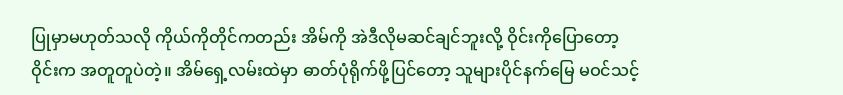ပြုမှာမဟုတ်သလို ကိုယ်ကိုတိုင်ကတည်း အိမ်ကို အဲဒီလိုမဆင်ချင်ဘူးလို့ ဝိုင်းကိုပြောတော့ ဝိုင်းက အတူတူပဲတဲ့။ အိမ်ရှေ့လမ်းထဲမှာ ဓာတ်ပုံရိုက်ဖို့ပြင်တော့ သူများပိုင်နက်မြေ မဝင်သင့်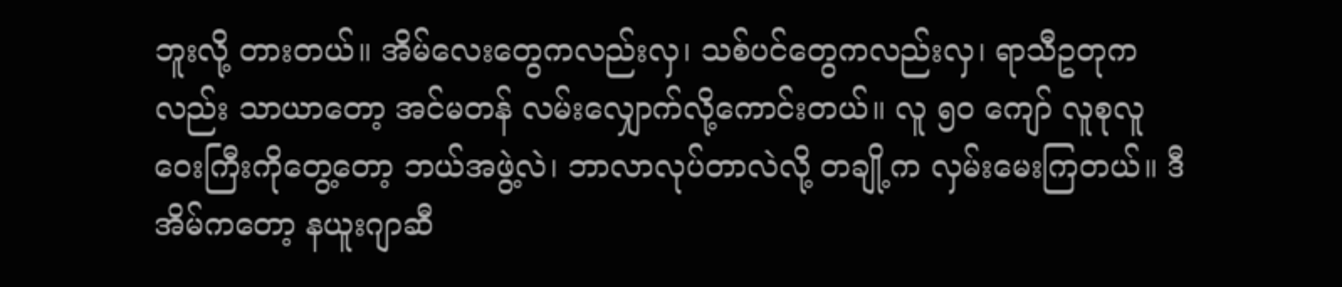ဘူးလို့ တားတယ်။ အိမ်လေးတွေကလည်းလှ၊ သစ်ပင်တွေကလည်းလှ၊ ရာသီဥတုကလည်း သာယာတော့ အင်မတန် လမ်းလျှောက်လို့ကောင်းတယ်။ လူ ၅၀ ကျော် လူစုလူဝေးကြီးကိုတွေ့တော့ ဘယ်အဖွဲ့လဲ၊ ဘာလာလုပ်တာလဲလို့ တချို့က လှမ်းမေးကြတယ်။ ဒီအိမ်ကတော့ နယူးဂျာဆီ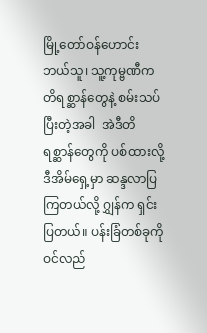မြို့တော်ဝန်ဟောင်း ဘယ်သူ၊ သူ့ကုမ္ဗဏီက တိရစ္ဆာန်တွေနဲ့ စမ်းသပ်ပြီးတဲ့အခါ  အဲဒီတိရစ္ဆာန်တွေကို ပစ်ထားလို့ ဒီအိမ်ရှေ့မှာ ဆန္ဒလာပြကြတယ်လို့ ဂျွှန်က ရှင်းပြတယ်။ ပန်းခြံတစ်ခုကို ဝင်လည်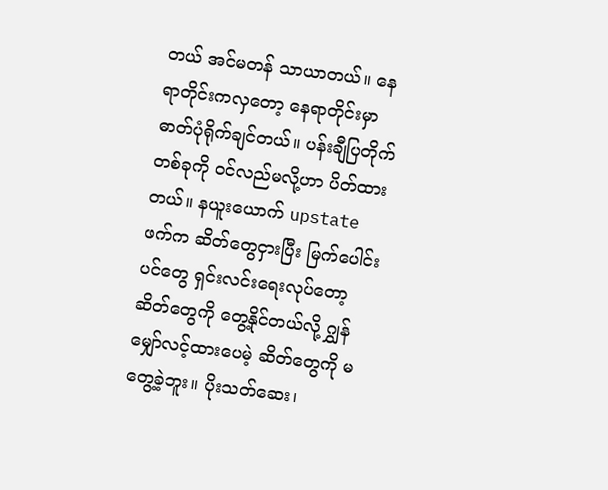တယ် အင်မတန် သာယာတယ်။ နေရာတိုင်းကလှတော့ နေရာတိုင်းမှာ ဓာတ်ပုံရိုက်ချင်တယ်။ ပန်းချီပြတိုက်တစ်ခုကို ဝင်လည်မလို့ဟာ ပိတ်ထားတယ်။ နယူးယောက် upstate ဖက်က ဆိတ်တွေငှားပြီး မြက်ပေါင်းပင်တွေ ရှင်းလင်းရေးလုပ်တော့ ဆိတ်တွေကို တွေ့နိုင်တယ်လို့ ဂျွှန်  မျှော်လင့်ထားပေမဲ့ ဆိတ်တွေကို မတွေ့ခဲ့ဘူး။ ပိုးသတ်ဆေး၊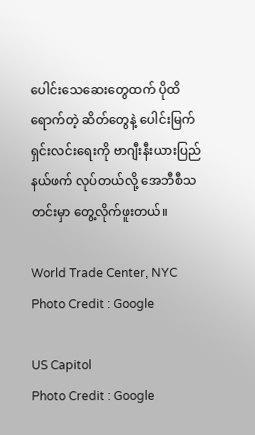ပေါင်းသေဆေးတွေထက် ပိုထိရောက်တဲ့ ဆိတ်တွေနဲ့ ပေါင်းမြက်ရှင်းလင်းရေးကို ဗာဂျီးနီးယားပြည်နယ်ဖက် လုပ်တယ်လို့ အေဘီစီသတင်းမှာ တွေ့လိုက်ဖူးတယ်။

World Trade Center, NYC
Photo Credit : Google

US Capitol
Photo Credit : Google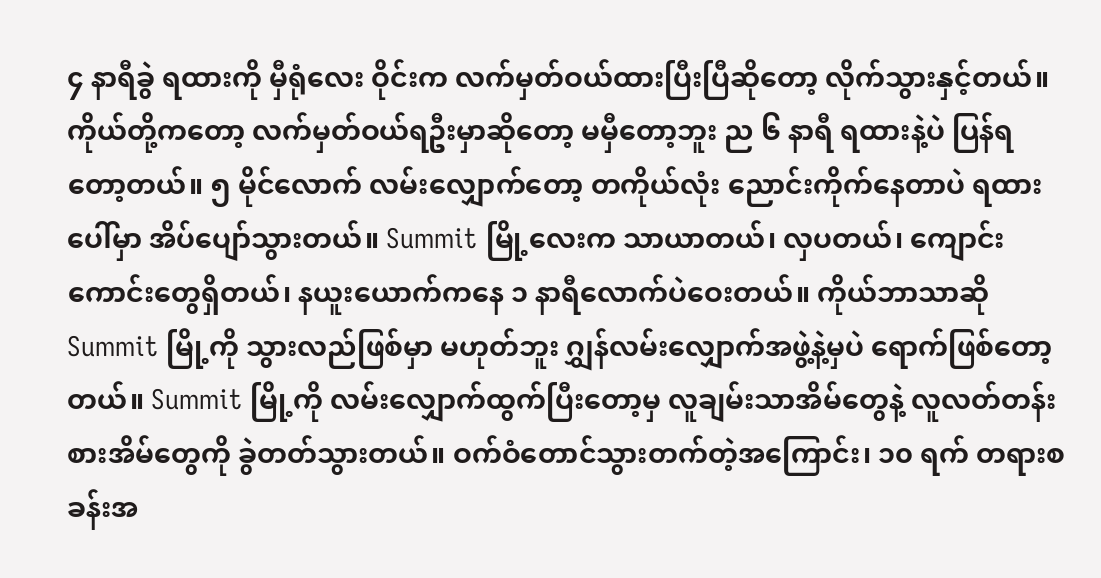၄ နာရီခွဲ ရထားကို မှီရုံလေး ဝိုင်းက လက်မှတ်ဝယ်ထားပြီးပြီဆိုတော့ လိုက်သွားနှင့်တယ်။ ကိုယ်တို့ကတော့ လက်မှတ်ဝယ်ရဦးမှာဆိုတော့ မမှီတော့ဘူး ည ၆ နာရီ ရထားနဲ့ပဲ ပြန်ရတော့တယ်။ ၅ မိုင်လောက် လမ်းလျှောက်တော့ တကိုယ်လုံး ညောင်းကိုက်နေတာပဲ ရထားပေါ်မှာ အိပ်ပျော်သွားတယ်။ Summit မြို့လေးက သာယာတယ်၊ လှပတယ်၊ ကျောင်းကောင်းတွေရှိတယ်၊ နယူးယောက်ကနေ ၁ နာရီလောက်ပဲဝေးတယ်။ ကိုယ်ဘာသာဆို Summit မြို့ကို သွားလည်ဖြစ်မှာ မဟုတ်ဘူး ဂျွှန်လမ်းလျှောက်အဖွဲ့နဲ့မှပဲ ရောက်ဖြစ်တော့တယ်။ Summit မြို့ကို လမ်းလျှောက်ထွက်ပြီးတော့မှ လူချမ်းသာအိမ်တွေနဲ့ လူလတ်တန်းစားအိမ်တွေကို ခွဲတတ်သွားတယ်။ ဝက်ဝံတောင်သွားတက်တဲ့အကြောင်း၊ ၁၀ ရက် တရားစခန်းအ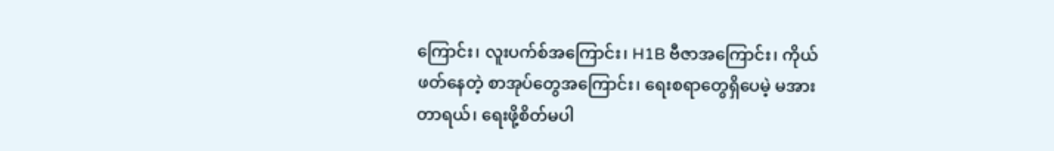ကြောင်း၊ လူးပက်စ်အကြောင်း၊ H1B ဗီဇာအကြောင်း၊ ကိုယ်ဖတ်နေတဲ့ စာအုပ်တွေအကြောင်း၊ ရေးစရာတွေရှိပေမဲ့ မအားတာရယ်၊ ရေးဖို့စိတ်မပါ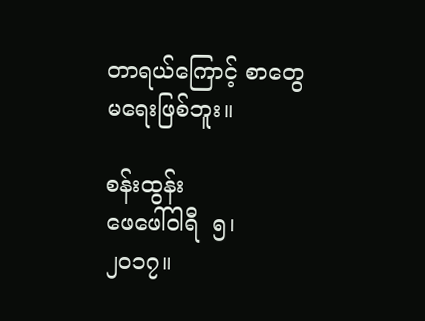တာရယ်ကြောင့် စာတွေမရေးဖြစ်ဘူး။

စန်းထွန်း
ဖေဖေါ်ဝါရီ  ၅၊ ၂၀၁၇။